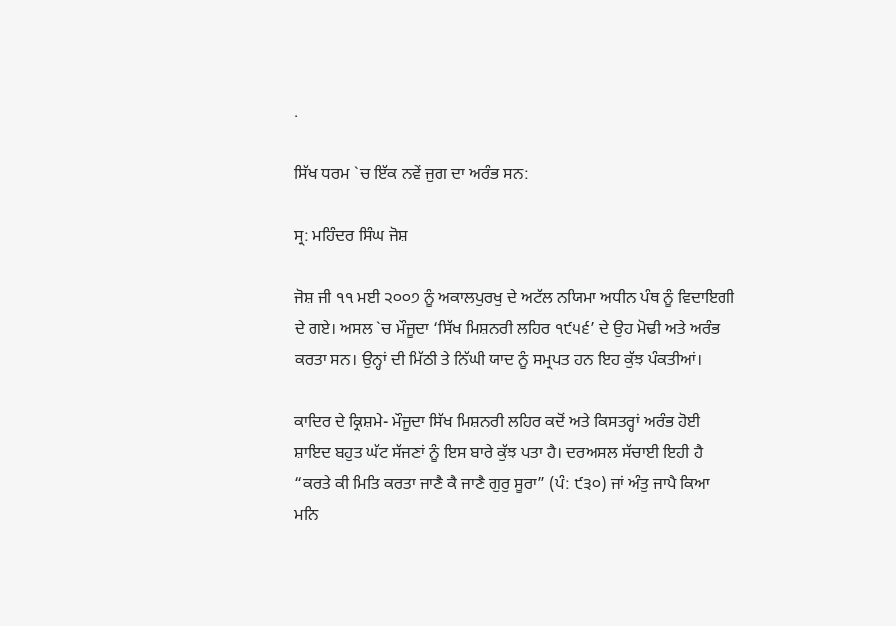.

ਸਿੱਖ ਧਰਮ `ਚ ਇੱਕ ਨਵੇਂ ਜੁਗ ਦਾ ਅਰੰਭ ਸਨ:

ਸ੍ਰ: ਮਹਿੰਦਰ ਸਿੰਘ ਜੋਸ਼

ਜੋਸ਼ ਜੀ ੧੧ ਮਈ ੨੦੦੭ ਨੂੰ ਅਕਾਲਪੁਰਖੁ ਦੇ ਅਟੱਲ ਨਯਿਮਾ ਅਧੀਨ ਪੰਥ ਨੂੰ ਵਿਦਾਇਗੀ ਦੇ ਗਏ। ਅਸਲ `ਚ ਮੌਜੂਦਾ ‘ਸਿੱਖ ਮਿਸ਼ਨਰੀ ਲਹਿਰ ੧੯੫੬’ ਦੇ ਉਹ ਮੋਢੀ ਅਤੇ ਅਰੰਭ ਕਰਤਾ ਸਨ। ਉਨ੍ਹਾਂ ਦੀ ਮਿੱਠੀ ਤੇ ਨਿੱਘੀ ਯਾਦ ਨੂੰ ਸਮ੍ਰਪਤ ਹਨ ਇਹ ਕੁੱਝ ਪੰਕਤੀਆਂ।

ਕਾਦਿਰ ਦੇ ਕ੍ਰਿਸ਼ਮੇ- ਮੌਜੂਦਾ ਸਿੱਖ ਮਿਸ਼ਨਰੀ ਲਹਿਰ ਕਦੋਂ ਅਤੇ ਕਿਸਤਰ੍ਹਾਂ ਅਰੰਭ ਹੋਈ ਸ਼ਾਇਦ ਬਹੁਤ ਘੱਟ ਸੱਜਣਾਂ ਨੂੰ ਇਸ ਬਾਰੇ ਕੁੱਝ ਪਤਾ ਹੈ। ਦਰਅਸਲ ਸੱਚਾਈ ਇਹੀ ਹੈ “ਕਰਤੇ ਕੀ ਮਿਤਿ ਕਰਤਾ ਜਾਣੈ ਕੈ ਜਾਣੈ ਗੁਰੁ ਸੂਰਾ” (ਪੰ: ੯੩੦) ਜਾਂ ਅੰਤੁ ਜਾਪੈ ਕਿਆ ਮਨਿ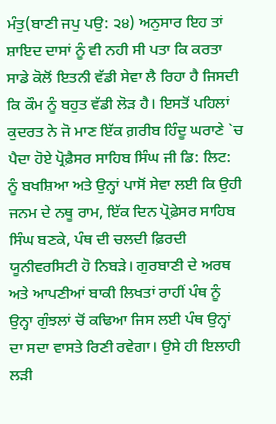ਮੰਤੁ(ਬਾਣੀ ਜਪੁ ਪਉ: ੨੪) ਅਨੁਸਾਰ ਇਹ ਤਾਂ ਸ਼ਾਇਦ ਦਾਸਾਂ ਨੂੰ ਵੀ ਨਹੀ ਸੀ ਪਤਾ ਕਿ ਕਰਤਾ ਸਾਡੇ ਕੋਲੋਂ ਇਤਨੀ ਵੱਡੀ ਸੇਵਾ ਲੈ ਰਿਹਾ ਹੈ ਜਿਸਦੀ ਕਿ ਕੌਮ ਨੂੰ ਬਹੁਤ ਵੱਡੀ ਲੋੜ ਹੈ। ਇਸਤੋਂ ਪਹਿਲਾਂ ਕੁਦਰਤ ਨੇ ਜੋ ਮਾਣ ਇੱਕ ਗ਼ਰੀਬ ਹਿੰਦੂ ਘਰਾਣੇ `ਚ ਪੈਦਾ ਹੋਏ ਪ੍ਰੋਫ਼ੈਸਰ ਸਾਹਿਬ ਸਿੰਘ ਜੀ ਡਿ: ਲਿਟ: ਨੂੰ ਬਖਸ਼ਿਆ ਅਤੇ ਉਨ੍ਹਾਂ ਪਾਸੋਂ ਸੇਵਾ ਲਈ ਕਿ ਉਹੀ ਜਨਮ ਦੇ ਨਥੂ ਰਾਮ, ਇੱਕ ਦਿਨ ਪ੍ਰੋਫ਼ੇਸਰ ਸਾਹਿਬ ਸਿੰਘ ਬਣਕੇ, ਪੰਥ ਦੀ ਚਲਦੀ ਫ਼ਿਰਦੀ ਯੂਨੀਵਰਸਿਟੀ ਹੋ ਨਿਬੜੇ। ਗੁਰਬਾਣੀ ਦੇ ਅਰਥ ਅਤੇ ਆਪਣੀਆਂ ਬਾਕੀ ਲਿਖਤਾਂ ਰਾਹੀਂ ਪੰਥ ਨੂੰ ਉਨ੍ਹਾ ਗੁੰਝਲਾਂ ਚੋਂ ਕਢਿਆ ਜਿਸ ਲਈ ਪੰਥ ਉਨ੍ਹਾਂ ਦਾ ਸਦਾ ਵਾਸਤੇ ਰਿਣੀ ਰਵੇਗਾ। ਉਸੇ ਹੀ ਇਲਾਹੀ ਲੜੀ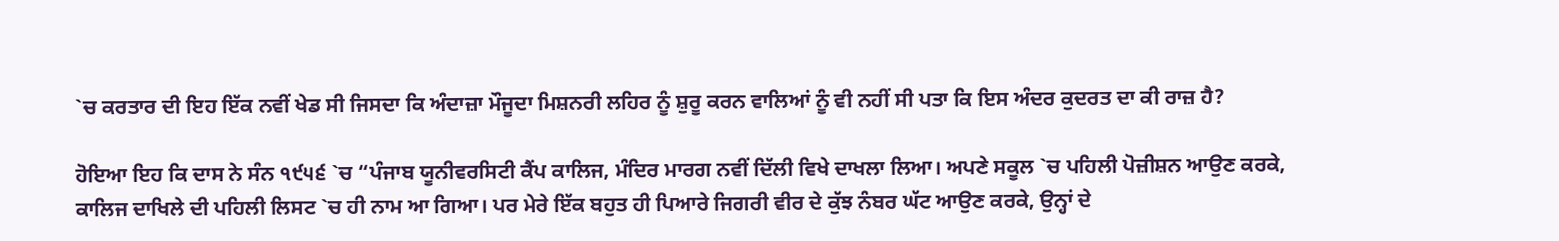`ਚ ਕਰਤਾਰ ਦੀ ਇਹ ਇੱਕ ਨਵੀਂ ਖੇਡ ਸੀ ਜਿਸਦਾ ਕਿ ਅੰਦਾਜ਼ਾ ਮੌਜੂਦਾ ਮਿਸ਼ਨਰੀ ਲਹਿਰ ਨੂੰ ਸ਼ੁਰੂ ਕਰਨ ਵਾਲਿਆਂ ਨੂੰ ਵੀ ਨਹੀਂ ਸੀ ਪਤਾ ਕਿ ਇਸ ਅੰਦਰ ਕੁਦਰਤ ਦਾ ਕੀ ਰਾਜ਼ ਹੈ?

ਹੋਇਆ ਇਹ ਕਿ ਦਾਸ ਨੇ ਸੰਨ ੧੯੫੬ `ਚ “ਪੰਜਾਬ ਯੂਨੀਵਰਸਿਟੀ ਕੈਂਪ ਕਾਲਿਜ, ਮੰਦਿਰ ਮਾਰਗ ਨਵੀਂ ਦਿੱਲੀ ਵਿਖੇ ਦਾਖਲਾ ਲਿਆ। ਅਪਣੇ ਸਕੂਲ `ਚ ਪਹਿਲੀ ਪੋਜ਼ੀਸ਼ਨ ਆਉਣ ਕਰਕੇ, ਕਾਲਿਜ ਦਾਖਿਲੇ ਦੀ ਪਹਿਲੀ ਲਿਸਟ `ਚ ਹੀ ਨਾਮ ਆ ਗਿਆ। ਪਰ ਮੇਰੇ ਇੱਕ ਬਹੁਤ ਹੀ ਪਿਆਰੇ ਜਿਗਰੀ ਵੀਰ ਦੇ ਕੁੱਝ ਨੰਬਰ ਘੱਟ ਆਉਣ ਕਰਕੇ, ਉਨ੍ਹਾਂ ਦੇ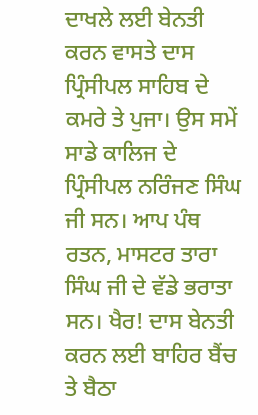ਦਾਖਲੇ ਲਈ ਬੇਨਤੀ ਕਰਨ ਵਾਸਤੇ ਦਾਸ ਪ੍ਰਿੰਸੀਪਲ ਸਾਹਿਬ ਦੇ ਕਮਰੇ ਤੇ ਪੁਜਾ। ਉਸ ਸਮੇਂ ਸਾਡੇ ਕਾਲਿਜ ਦੇ ਪ੍ਰਿੰਸੀਪਲ ਨਰਿੰਜਣ ਸਿੰਘ ਜੀ ਸਨ। ਆਪ ਪੰਥ ਰਤਨ, ਮਾਸਟਰ ਤਾਰਾ ਸਿੰਘ ਜੀ ਦੇ ਵੱਡੇ ਭਰਾਤਾ ਸਨ। ਖੈਰ! ਦਾਸ ਬੇਨਤੀ ਕਰਨ ਲਈ ਬਾਹਿਰ ਬੈਂਚ ਤੇ ਬੈਠਾ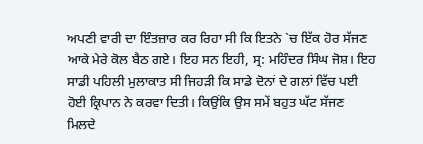ਅਪਣੀ ਵਾਰੀ ਦਾ ਇੰਤਜ਼ਾਰ ਕਰ ਰਿਹਾ ਸੀ ਕਿ ਇਤਨੇ `ਚ ਇੱਕ ਹੋਰ ਸੱਜਣ ਆਕੇ ਮੇਰੇ ਕੋਲ ਬੈਠ ਗਏ। ਇਹ ਸਨ ਇਹੀ, ਸ੍ਰ: ਮਹਿੰਦਰ ਸਿੰਘ ਜੋਸ਼। ਇਹ ਸਾਡੀ ਪਹਿਲੀ ਮੁਲਾਕਾਤ ਸੀ ਜਿਹੜੀ ਕਿ ਸਾਡੇ ਦੋਨਾਂ ਦੇ ਗਲਾਂ ਵਿੱਚ ਪਈ ਹੋਈ ਕ੍ਰਿਪਾਨ ਨੇ ਕਰਵਾ ਦਿਤੀ। ਕਿਉਂਕਿ ਉਸ ਸਮੇਂ ਬਹੁਤ ਘੱਟ ਸੱਜਣ ਮਿਲਦੇ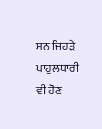ਸਨ ਜਿਹੜੇ ਪਾਹੁਲਧਾਰੀ ਵੀ ਹੋਣ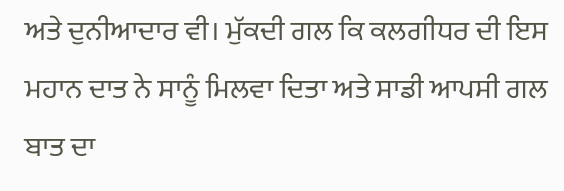ਅਤੇ ਦੁਨੀਆਦਾਰ ਵੀ। ਮੁੱਕਦੀ ਗਲ ਕਿ ਕਲਗੀਧਰ ਦੀ ਇਸ ਮਹਾਨ ਦਾਤ ਨੇ ਸਾਨੂੰ ਮਿਲਵਾ ਦਿਤਾ ਅਤੇ ਸਾਡੀ ਆਪਸੀ ਗਲ ਬਾਤ ਦਾ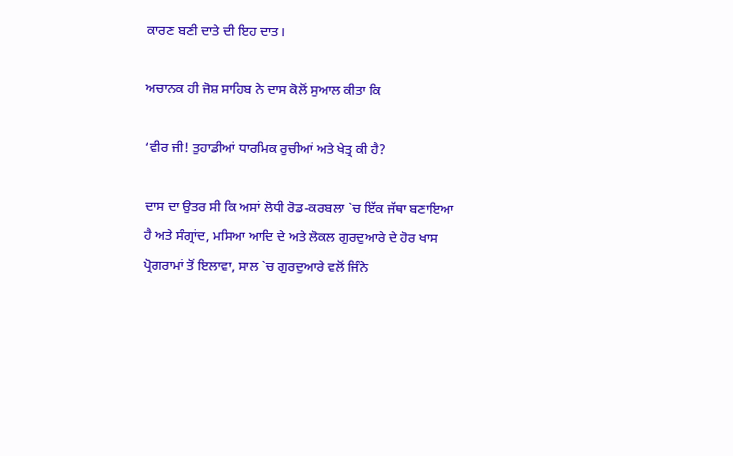ਕਾਰਣ ਬਣੀ ਦਾਤੇ ਦੀ ਇਹ ਦਾਤ।

ਅਚਾਨਕ ਹੀ ਜੋਸ਼ ਸਾਹਿਬ ਨੇ ਦਾਸ ਕੋਲੋਂ ਸੁਆਲ ਕੀਤਾ ਕਿ

‘ਵੀਰ ਜੀ! ਤੁਹਾਡੀਆਂ ਧਾਰਮਿਕ ਰੁਚੀਆਂ ਅਤੇ ਖੇਤ੍ਰ ਕੀ ਹੈ?

ਦਾਸ ਦਾ ਉਤਰ ਸੀ ਕਿ ਅਸਾਂ ਲੋਧੀ ਰੋਡ-ਕਰਬਲਾ `ਚ ਇੱਕ ਜੱਥਾ ਬਣਾਇਆ ਹੈ ਅਤੇ ਸੰਗ੍ਰਾਂਦ, ਮਸਿਆ ਆਦਿ ਦੇ ਅਤੇ ਲੋਕਲ ਗੁਰਦੁਆਰੇ ਦੇ ਹੋਰ ਖਾਸ ਪ੍ਰੋਗਰਾਮਾਂ ਤੋਂ ਇਲਾਵਾ, ਸਾਲ `ਚ ਗੁਰਦੁਆਰੇ ਵਲੋਂ ਜਿੰਨੇ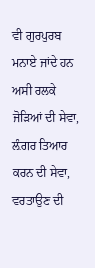ਵੀ ਗੁਰਪੁਰਬ ਮਨਾਏ ਜਾਂਦੇ ਹਨ ਅਸੀ ਰਲਕੇ ਜੋੜਿਆਂ ਦੀ ਸੇਵਾ, ਲ਼ੰਗਰ ਤਿਆਰ ਕਰਨ ਦੀ ਸੇਵਾ, ਵਰਤਾਉਣ ਦੀ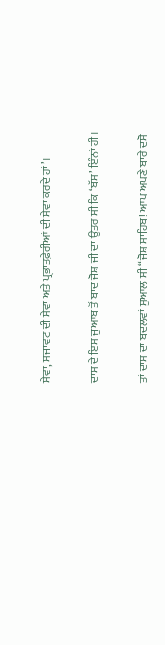ਸੇਵਾ, ਸਜਾਵਟ ਦੀ ਸੇਵਾ ਅਤੇ ਪ੍ਰਭਾਤਫ਼ੇਰੀਆਂ ਦੀ ਸੇਵਾ ਕਰਦੇ ਹਾਂ’।

ਦਾਸ ਦੇ ਇਸ ਜੁਆਬ ਤੋਂ ਬਾਦ ਜੋਸ਼ ਜੀ ਦਾ ਉਤਰ ਸੀ ਕਿ ‘ਬੱਸ’ ਇੰਨਾਂ ਹੀ।

ਤਾਂ ਦਾਸ ਦਾ ਬਦਲਵਾਂ ਸੁਆਲ ਸੀ “ਜੋਸ਼ ਸਾਹਿਬ! ਆਪ ਅਪਣੇ ਬਾਰੇ ਦਸੋ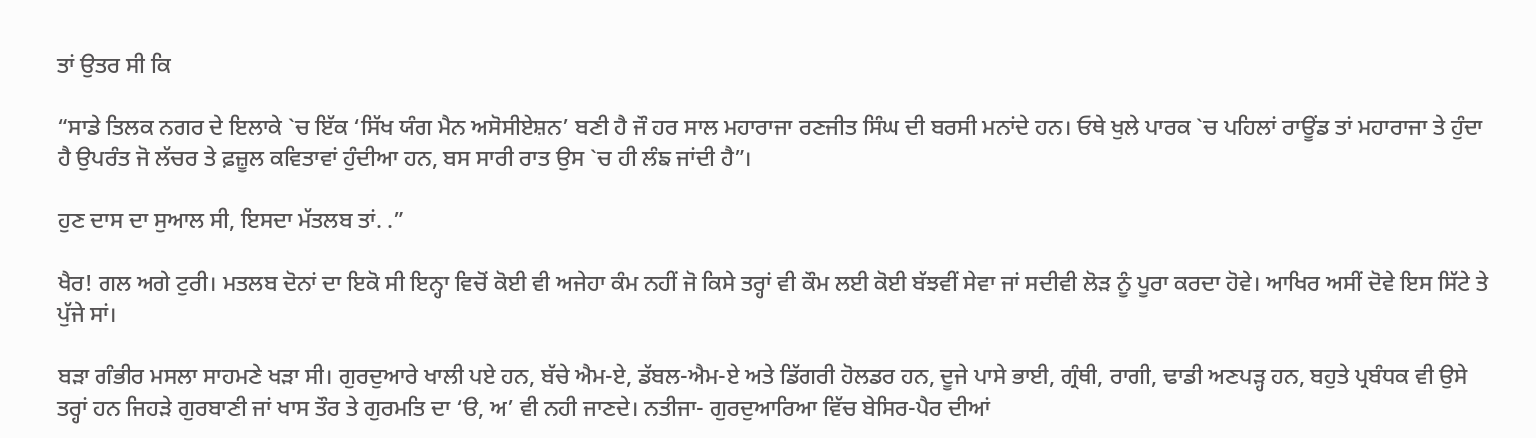ਤਾਂ ਉਤਰ ਸੀ ਕਿ

“ਸਾਡੇ ਤਿਲਕ ਨਗਰ ਦੇ ਇਲਾਕੇ `ਚ ਇੱਕ ‘ਸਿੱਖ ਯੰਗ ਮੈਨ ਅਸੋਸੀਏਸ਼ਨ’ ਬਣੀ ਹੈ ਜੌ ਹਰ ਸਾਲ ਮਹਾਰਾਜਾ ਰਣਜੀਤ ਸਿੰਘ ਦੀ ਬਰਸੀ ਮਨਾਂਦੇ ਹਨ। ਓਥੇ ਖੁਲੇ ਪਾਰਕ `ਚ ਪਹਿਲਾਂ ਰਾਊਂਡ ਤਾਂ ਮਹਾਰਾਜਾ ਤੇ ਹੁੰਦਾ ਹੈ ਉਪਰੰਤ ਜੋ ਲੱਚਰ ਤੇ ਫ਼ਜ਼ੂਲ ਕਵਿਤਾਵਾਂ ਹੁੰਦੀਆ ਹਨ, ਬਸ ਸਾਰੀ ਰਾਤ ਉਸ `ਚ ਹੀ ਲੰਙ ਜਾਂਦੀ ਹੈ”।

ਹੁਣ ਦਾਸ ਦਾ ਸੁਆਲ ਸੀ, ਇਸਦਾ ਮੱਤਲਬ ਤਾਂ. .”

ਖੈਰ! ਗਲ ਅਗੇ ਟੁਰੀ। ਮਤਲਬ ਦੋਨਾਂ ਦਾ ਇਕੋ ਸੀ ਇਨ੍ਹਾ ਵਿਚੋਂ ਕੋਈ ਵੀ ਅਜੇਹਾ ਕੰਮ ਨਹੀਂ ਜੋ ਕਿਸੇ ਤਰ੍ਹਾਂ ਵੀ ਕੌਮ ਲਈ ਕੋਈ ਬੱਝਵੀਂ ਸੇਵਾ ਜਾਂ ਸਦੀਵੀ ਲੋੜ ਨੂੰ ਪੂਰਾ ਕਰਦਾ ਹੋਵੇ। ਆਖਿਰ ਅਸੀਂ ਦੋਵੇ ਇਸ ਸਿੱਟੇ ਤੇ ਪੁੱਜੇ ਸਾਂ।

ਬੜਾ ਗੰਭੀਰ ਮਸਲਾ ਸਾਹਮਣੇ ਖੜਾ ਸੀ। ਗੁਰਦੁਆਰੇ ਖਾਲੀ ਪਏ ਹਨ, ਬੱਚੇ ਐਮ-ਏ, ਡੱਬਲ-ਐਮ-ਏ ਅਤੇ ਡਿੱਗਰੀ ਹੋਲਡਰ ਹਨ, ਦੂਜੇ ਪਾਸੇ ਭਾਈ, ਗ੍ਰੰਥੀ, ਰਾਗੀ, ਢਾਡੀ ਅਣਪੜ੍ਹ ਹਨ, ਬਹੁਤੇ ਪ੍ਰਬੰਧਕ ਵੀ ਉਸੇ ਤਰ੍ਹਾਂ ਹਨ ਜਿਹੜੇ ਗੁਰਬਾਣੀ ਜਾਂ ਖਾਸ ਤੌਰ ਤੇ ਗੁਰਮਤਿ ਦਾ ‘ੳ, ਅ’ ਵੀ ਨਹੀ ਜਾਣਦੇ। ਨਤੀਜਾ- ਗੁਰਦੁਆਰਿਆ ਵਿੱਚ ਬੇਸਿਰ-ਪੈਰ ਦੀਆਂ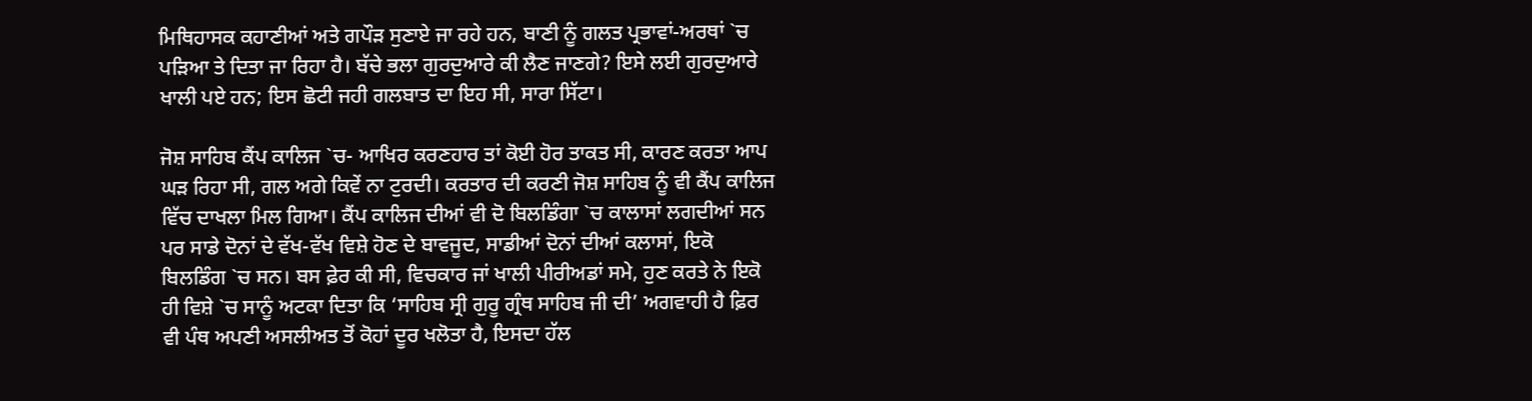ਮਿਥਿਹਾਸਕ ਕਹਾਣੀਆਂ ਅਤੇ ਗਪੌੜ ਸੁਣਾਏ ਜਾ ਰਹੇ ਹਨ, ਬਾਣੀ ਨੂੰ ਗਲਤ ਪ੍ਰਭਾਵਾਂ-ਅਰਥਾਂ `ਚ ਪੜਿਆ ਤੇ ਦਿਤਾ ਜਾ ਰਿਹਾ ਹੈ। ਬੱਚੇ ਭਲਾ ਗੁਰਦੁਆਰੇ ਕੀ ਲੈਣ ਜਾਣਗੇ? ਇਸੇ ਲਈ ਗੁਰਦੁਆਰੇ ਖਾਲੀ ਪਏ ਹਨ; ਇਸ ਛੋਟੀ ਜਹੀ ਗਲਬਾਤ ਦਾ ਇਹ ਸੀ, ਸਾਰਾ ਸਿੱਟਾ।

ਜੋਸ਼ ਸਾਹਿਬ ਕੈਂਪ ਕਾਲਿਜ `ਚ- ਆਖਿਰ ਕਰਣਹਾਰ ਤਾਂ ਕੋਈ ਹੋਰ ਤਾਕਤ ਸੀ, ਕਾਰਣ ਕਰਤਾ ਆਪ ਘੜ ਰਿਹਾ ਸੀ, ਗਲ ਅਗੇ ਕਿਵੇਂ ਨਾ ਟੁਰਦੀ। ਕਰਤਾਰ ਦੀ ਕਰਣੀ ਜੋਸ਼ ਸਾਹਿਬ ਨੂੰ ਵੀ ਕੈਂਪ ਕਾਲਿਜ ਵਿੱਚ ਦਾਖਲਾ ਮਿਲ ਗਿਆ। ਕੈਂਪ ਕਾਲਿਜ ਦੀਆਂ ਵੀ ਦੋ ਬਿਲਡਿੰਗਾ `ਚ ਕਾਲਾਸਾਂ ਲਗਦੀਆਂ ਸਨ ਪਰ ਸਾਡੇ ਦੋਨਾਂ ਦੇ ਵੱਖ-ਵੱਖ ਵਿਸ਼ੇ ਹੋਣ ਦੇ ਬਾਵਜੂਦ, ਸਾਡੀਆਂ ਦੋਨਾਂ ਦੀਆਂ ਕਲਾਸਾਂ, ਇਕੋ ਬਿਲਡਿੰਗ `ਚ ਸਨ। ਬਸ ਫ਼ੇਰ ਕੀ ਸੀ, ਵਿਚਕਾਰ ਜਾਂ ਖਾਲੀ ਪੀਰੀਅਡਾਂ ਸਮੇ, ਹੁਣ ਕਰਤੇ ਨੇ ਇਕੋ ਹੀ ਵਿਸ਼ੇ `ਚ ਸਾਨੂੰ ਅਟਕਾ ਦਿਤਾ ਕਿ ‘ਸਾਹਿਬ ਸ੍ਰੀ ਗੁਰੂ ਗ੍ਰੰਥ ਸਾਹਿਬ ਜੀ ਦੀ’ ਅਗਵਾਹੀ ਹੈ ਫ਼ਿਰ ਵੀ ਪੰਥ ਅਪਣੀ ਅਸਲੀਅਤ ਤੋਂ ਕੋਹਾਂ ਦੂਰ ਖਲੋਤਾ ਹੈ, ਇਸਦਾ ਹੱਲ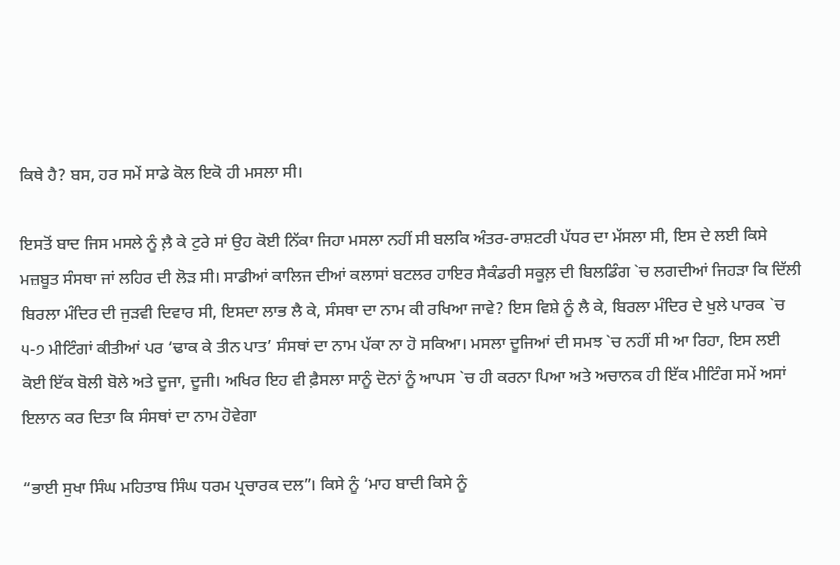ਕਿਥੇ ਹੈ? ਬਸ, ਹਰ ਸਮੇਂ ਸਾਡੇ ਕੋਲ ਇਕੋ ਹੀ ਮਸਲਾ ਸੀ।

ਇਸਤੋਂ ਬਾਦ ਜਿਸ ਮਸਲੇ ਨੂੰ ਲ਼ੈ ਕੇ ਟੁਰੇ ਸਾਂ ਉਹ ਕੋਈ ਨਿੱਕਾ ਜਿਹਾ ਮਸਲਾ ਨਹੀਂ ਸੀ ਬਲਕਿ ਅੰਤਰ-ਰਾਸ਼ਟਰੀ ਪੱਧਰ ਦਾ ਮੱਸਲਾ ਸੀ, ਇਸ ਦੇ ਲਈ ਕਿਸੇ ਮਜ਼ਬੂਤ ਸੰਸਥਾ ਜਾਂ ਲਹਿਰ ਦੀ ਲੋੜ ਸੀ। ਸਾਡੀਆਂ ਕਾਲਿਜ ਦੀਆਂ ਕਲਾਸਾਂ ਬਟਲਰ ਹਾਇਰ ਸੈਕੰਡਰੀ ਸਕੂਲ਼ ਦੀ ਬਿਲਡਿੰਗ `ਚ ਲਗਦੀਆਂ ਜਿਹੜਾ ਕਿ ਦਿੱਲੀ ਬਿਰਲਾ ਮੰਦਿਰ ਦੀ ਜੁੜਵੀ ਦਿਵਾਰ ਸੀ, ਇਸਦਾ ਲਾਭ ਲੈ ਕੇ, ਸੰਸਥਾ ਦਾ ਨਾਮ ਕੀ ਰਖਿਆ ਜਾਵੇ? ਇਸ ਵਿਸ਼ੇ ਨੂੰ ਲੈ ਕੇ, ਬਿਰਲਾ ਮੰਦਿਰ ਦੇ ਖੁਲੇ ਪਾਰਕ `ਚ ੫-੭ ਮੀਟਿੰਗਾਂ ਕੀਤੀਆਂ ਪਰ ‘ਢਾਕ ਕੇ ਤੀਨ ਪਾਤ’ ਸੰਸਥਾਂ ਦਾ ਨਾਮ ਪੱਕਾ ਨਾ ਹੋ ਸਕਿਆ। ਮਸਲਾ ਦੂਜਿਆਂ ਦੀ ਸਮਝ `ਚ ਨਹੀਂ ਸੀ ਆ ਰਿਹਾ, ਇਸ ਲਈ ਕੋਈ ਇੱਕ ਬੋਲੀ ਬੋਲੇ ਅਤੇ ਦੂਜਾ, ਦੂਜੀ। ਅਖਿਰ ਇਹ ਵੀ ਫ਼ੈਸਲਾ ਸਾਨੂੰ ਦੋਨਾਂ ਨੂੰ ਆਪਸ `ਚ ਹੀ ਕਰਨਾ ਪਿਆ ਅਤੇ ਅਚਾਨਕ ਹੀ ਇੱਕ ਮੀਟਿੰਗ ਸਮੇਂ ਅਸਾਂ ਇਲਾਨ ਕਰ ਦਿਤਾ ਕਿ ਸੰਸਥਾਂ ਦਾ ਨਾਮ ਹੋਵੇਗਾ

“ਭਾਈ ਸੁਖਾ ਸਿੰਘ ਮਹਿਤਾਬ ਸਿੰਘ ਧਰਮ ਪ੍ਰਚਾਰਕ ਦਲ”। ਕਿਸੇ ਨੂੰ ‘ਮਾਹ ਬਾਦੀ ਕਿਸੇ ਨੂੰ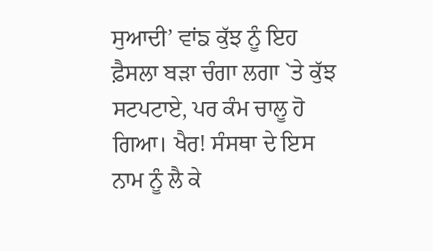ਸੁਆਦੀ’ ਵਾਂਙ ਕੁੱਝ ਨੂੰ ਇਹ ਫ਼ੈਸਲਾ ਬੜਾ ਚੰਗਾ ਲਗਾ `ਤੇ ਕੁੱਝ ਸਟਪਟਾਏ, ਪਰ ਕੰਮ ਚਾਲੂ ਹੋ ਗਿਆ। ਖੈਰ! ਸੰਸਥਾ ਦੇ ਇਸ ਨਾਮ ਨੂੰ ਲੈ ਕੇ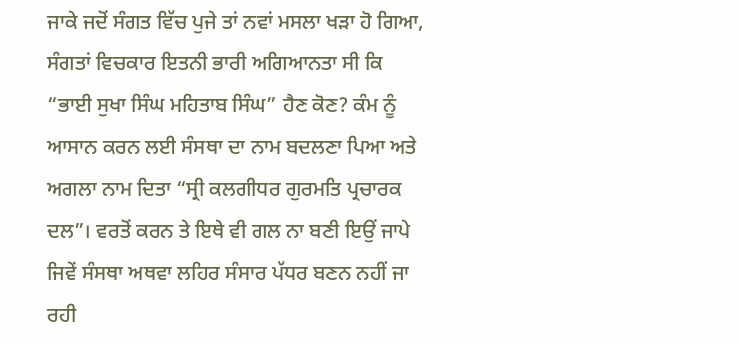ਜਾਕੇ ਜਦੋਂ ਸੰਗਤ ਵਿੱਚ ਪੁਜੇ ਤਾਂ ਨਵਾਂ ਮਸਲਾ ਖੜਾ ਹੋ ਗਿਆ, ਸੰਗਤਾਂ ਵਿਚਕਾਰ ਇਤਨੀ ਭਾਰੀ ਅਗਿਆਨਤਾ ਸੀ ਕਿ “ਭਾਈ ਸੁਖਾ ਸਿੰਘ ਮਹਿਤਾਬ ਸਿੰਘ” ਹੈਣ ਕੋਣ? ਕੰਮ ਨੂੰ ਆਸਾਨ ਕਰਨ ਲਈ ਸੰਸਥਾ ਦਾ ਨਾਮ ਬਦਲਣਾ ਪਿਆ ਅਤੇ ਅਗਲਾ ਨਾਮ ਦਿਤਾ “ਸ੍ਰੀ ਕਲਗੀਧਰ ਗੁਰਮਤਿ ਪ੍ਰਚਾਰਕ ਦਲ”। ਵਰਤੋਂ ਕਰਨ ਤੇ ਇਥੇ ਵੀ ਗਲ ਨਾ ਬਣੀ ਇਉਂ ਜਾਪੇ ਜਿਵੇਂ ਸੰਸਥਾ ਅਥਵਾ ਲਹਿਰ ਸੰਸਾਰ ਪੱਧਰ ਬਣਨ ਨਹੀਂ ਜਾ ਰਹੀ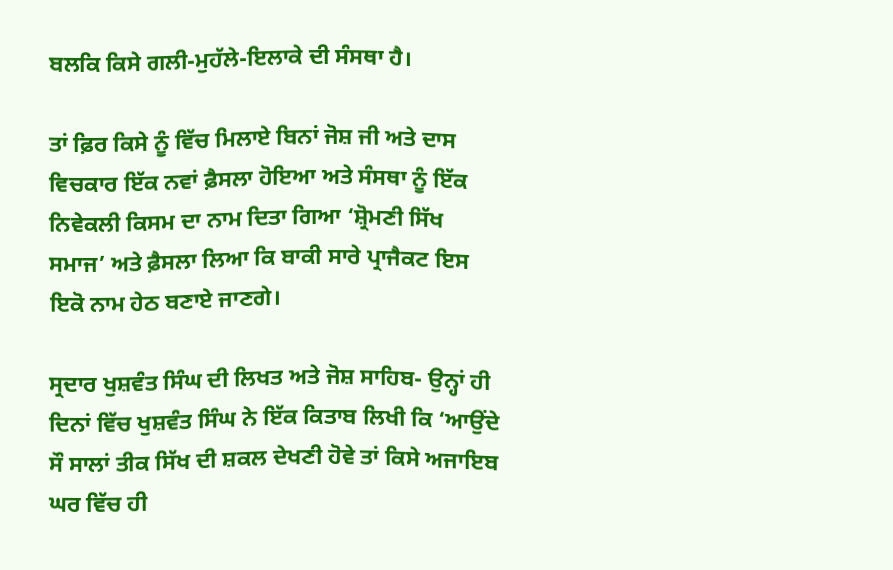ਬਲਕਿ ਕਿਸੇ ਗਲੀ-ਮੁਹੱਲੇ-ਇਲਾਕੇ ਦੀ ਸੰਸਥਾ ਹੈ।

ਤਾਂ ਫ਼ਿਰ ਕਿਸੇ ਨੂੰ ਵਿੱਚ ਮਿਲਾਏ ਬਿਨਾਂ ਜੋਸ਼ ਜੀ ਅਤੇ ਦਾਸ ਵਿਚਕਾਰ ਇੱਕ ਨਵਾਂ ਫ਼ੈਸਲਾ ਹੋਇਆ ਅਤੇ ਸੰਸਥਾ ਨੂੰ ਇੱਕ ਨਿਵੇਕਲੀ ਕਿਸਮ ਦਾ ਨਾਮ ਦਿਤਾ ਗਿਆ ‘ਸ਼੍ਰੋਮਣੀ ਸਿੱਖ ਸਮਾਜ’ ਅਤੇ ਫ਼ੈਸਲਾ ਲਿਆ ਕਿ ਬਾਕੀ ਸਾਰੇ ਪ੍ਰਾਜੈਕਟ ਇਸ ਇਕੋ ਨਾਮ ਹੇਠ ਬਣਾਏ ਜਾਣਗੇ।

ਸ੍ਰਦਾਰ ਖੁਸ਼ਵੰਤ ਸਿੰਘ ਦੀ ਲਿਖਤ ਅਤੇ ਜੋਸ਼ ਸਾਹਿਬ- ਉਨ੍ਹਾਂ ਹੀ ਦਿਨਾਂ ਵਿੱਚ ਖੁਸ਼ਵੰਤ ਸਿੰਘ ਨੇ ਇੱਕ ਕਿਤਾਬ ਲਿਖੀ ਕਿ ‘ਆਉਂਦੇ ਸੌ ਸਾਲਾਂ ਤੀਕ ਸਿੱਖ ਦੀ ਸ਼ਕਲ ਦੇਖਣੀ ਹੋਵੇ ਤਾਂ ਕਿਸੇ ਅਜਾਇਬ ਘਰ ਵਿੱਚ ਹੀ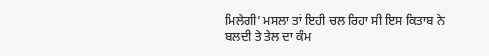ਮਿਲੇਗੀ’ ਮਸਲਾ ਤਾਂ ਇਹੀ ਚਲ ਰਿਹਾ ਸੀ ਇਸ ਕਿਤਾਬ ਨੇ ਬਲਦੀ ਤੇ ਤੇਲ ਦਾ ਕੰਮ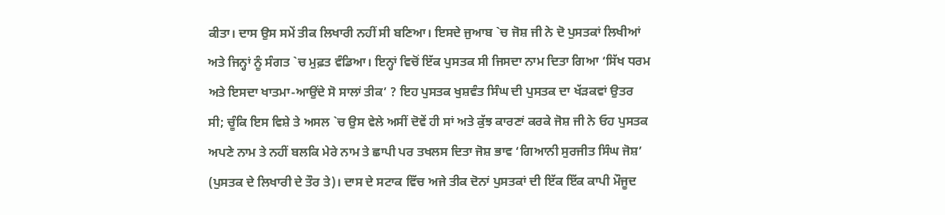ਕੀਤਾ। ਦਾਸ ਉਸ ਸਮੇਂ ਤੀਕ ਲਿਖਾਰੀ ਨਹੀਂ ਸੀ ਬਣਿਆ। ਇਸਦੇ ਜੁਆਬ `ਚ ਜੋਸ਼ ਜੀ ਨੇ ਦੋ ਪੁਸਤਕਾਂ ਲਿਖੀਆਂ ਅਤੇ ਜਿਨ੍ਹਾਂ ਨੂੰ ਸੰਗਤ `ਚ ਮੁਫ਼ਤ ਵੰਡਿਆ। ਇਨ੍ਹਾਂ ਵਿਚੋਂ ਇੱਕ ਪੁਸਤਕ ਸੀ ਜਿਸਦਾ ਨਾਮ ਦਿਤਾ ਗਿਆ ‘ਸਿੱਖ ਧਰਮ ਅਤੇ ਇਸਦਾ ਖਾਤਮਾ-ਆਉਂਦੇ ਸੋ ਸਾਲਾਂ ਤੀਕ’ ? ਇਹ ਪੁਸਤਕ ਖੁਸ਼ਵੰਤ ਸਿੰਘ ਦੀ ਪੁਸਤਕ ਦਾ ਖੱੜਕਵਾਂ ਉਤਰ ਸੀ; ਚੂੰਕਿ ਇਸ ਵਿਸ਼ੇ ਤੇ ਅਸਲ `ਚ ਉਸ ਵੇਲੇ ਅਸੀਂ ਦੋਵੇਂ ਹੀ ਸਾਂ ਅਤੇ ਕੁੱਝ ਕਾਰਣਾਂ ਕਰਕੇ ਜੋਸ਼ ਜੀ ਨੇ ਓਹ ਪੁਸਤਕ ਅਪਣੇ ਨਾਮ ਤੇ ਨਹੀਂ ਬਲਕਿ ਮੇਰੇ ਨਾਮ ਤੇ ਛਾਪੀ ਪਰ ਤਖਲਸ ਦਿਤਾ ਜੋਸ਼ ਭਾਵ ‘ਗਿਆਨੀ ਸੁਰਜੀਤ ਸਿੰਘ ਜੋਸ਼’ (ਪੁਸਤਕ ਦੇ ਲਿਖਾਰੀ ਦੇ ਤੌਰ ਤੇ)। ਦਾਸ ਦੇ ਸਟਾਕ ਵਿੱਚ ਅਜੇ ਤੀਕ ਦੋਨਾਂ ਪੁਸਤਕਾਂ ਦੀ ਇੱਕ ਇੱਕ ਕਾਪੀ ਮੌਜੂਦ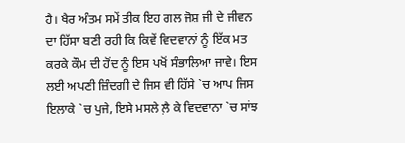ਹੈ। ਖੈਰ ਅੰਤਮ ਸਮੇਂ ਤੀਕ ਇਹ ਗਲ ਜੋਸ਼ ਜੀ ਦੇ ਜੀਵਨ ਦਾ ਹਿੱਸਾ ਬਣੀ ਰਹੀ ਕਿ ਕਿਵੇਂ ਵਿਦਵਾਨਾਂ ਨੂੰ ਇੱਕ ਮਤ ਕਰਕੇ ਕੌਮ ਦੀ ਹੋਂਦ ਨੂੰ ਇਸ ਪਖੋਂ ਸੰਭਾਲਿਆ ਜਾਵੇ। ਇਸ ਲਈ ਅਪਣੀ ਜ਼ਿੰਦਗੀ ਦੇ ਜਿਸ ਵੀ ਹਿੱਸੇ `ਚ ਆਪ ਜਿਸ ਇਲਾਕੇ `ਚ ਪੁਜੇ, ਇਸੇ ਮਸਲੇ ਲ਼ੈ ਕੇ ਵਿਦਵਾਨਾ `ਚ ਸਾਂਝ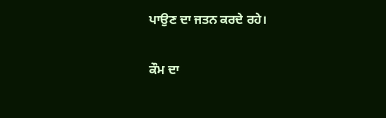ਪਾਉਣ ਦਾ ਜਤਨ ਕਰਦੇ ਰਹੇ।

ਕੌਮ ਦਾ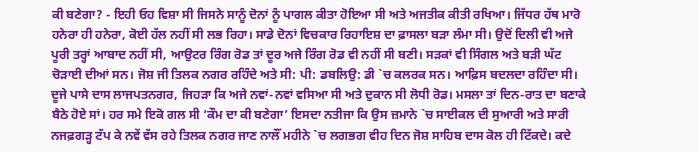ਕੀ ਬਣੇਗਾ? - ਇਹੀ ਓਹ ਵਿਸ਼ਾ ਸੀ ਜਿਸਨੇ ਸਾਨੂੰ ਦੋਨਾਂ ਨੂੰ ਪਾਗਲ ਕੀਤਾ ਹੋਇਆ ਸੀ ਅਤੇ ਅਜਤੀਕ ਕੀਤੀ ਰਖਿਆ। ਜਿੱਧਰ ਹੱਥ ਮਾਰੋ ਹਨੇਰਾ ਹੀ ਹਨੇਰਾ, ਕੋਈ ਹੱਲ ਨਹੀਂ ਸੀ ਲਭ ਰਿਹਾ। ਸਾਡੇ ਦੋਨਾਂ ਵਿਚਕਾਰ ਰਿਹਾਇਸ਼ ਦਾ ਫ਼ਾਸਲਾ ਬੜਾ ਲੰਮਾ ਸੀ। ਉਦੋਂ ਦਿਲੀ ਵੀ ਅਜੇ ਪੂਰੀ ਤਰ੍ਹਾਂ ਆਬਾਦ ਨਹੀਂ ਸੀ, ਆਉਟਰ ਰਿੰਗ ਰੋਡ ਤਾਂ ਦੂਰ ਅਜੇ ਰਿੰਗ ਰੋਡ ਵੀ ਨਹੀਂ ਸੀ ਬਣੀ। ਸੜਕਾਂ ਵੀ ਸਿੰਗਲ ਅਤੇ ਬੜੀ ਘੱਟ ਚੋੜਾਈ ਦੀਆਂ ਸਨ। ਜੋਸ਼ ਜੀ ਤਿਲਕ ਨਗਰ ਰਹਿੰਦੇ ਅਤੇ ਸੀ: ਪੀ: ਡਬਲਿਉ: ਡੀ `ਚ ਕਲਰਕ ਸਨ। ਆਫ਼ਿਸ ਬਦਲਦਾ ਰਹਿੰਦਾ ਸੀ। ਦੂਜੇ ਪਾਸੇ ਦਾਸ ਲਾਜਪਤਨਗਰ, ਜਿਹੜਾ ਕਿ ਅਜੇ ਨਵਾਂ-ਨਵਾਂ ਵਸਿਆ ਸੀ ਅਤੇ ਦੁਕਾਨ ਸੀ ਲੋਧੀ ਰੋਡ। ਮਸਲਾ ਤਾਂ ਦਿਨ-ਰਾਤ ਦਾ ਬਣਾਕੇ ਬੈਠੇ ਹੋਏ ਸਾਂ। ਹਰ ਸਮੇ ਇਕੋ ਗਲ ਸੀ ‘ਕੌਮ ਦਾ ਕੀ ਬਣੇਗਾ’ ਇਸਦਾ ਨਤੀਜਾ ਕਿ ਉਸ ਜ਼ਮਾਨੇ `ਚ ਸਾਈਕਲ ਦੀ ਸੁਆਰੀ ਅਤੇ ਸਾਰੀ ਨਜਫ਼ਗੜ੍ਹ ਟੱਪ ਕੇ ਨਵੇਂ ਵੱਸ ਰਹੇ ਤਿਲਕ ਨਗਰ ਜਾਣ ਨਾਲੌਂ ਮਹੀਨੇ `ਚ ਲਗਭਗ ਵੀਹ ਦਿਨ ਜੋਸ਼ ਸਾਹਿਬ ਦਾਸ ਕੋਲ ਹੀ ਟਿੱਕਦੇ। ਕਦੇ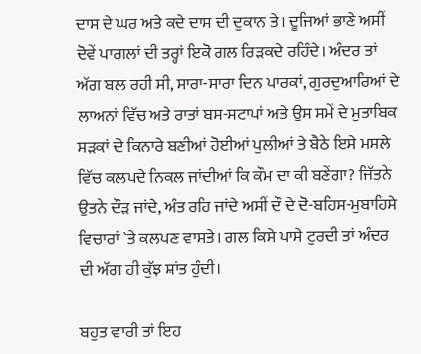ਦਾਸ ਦੇ ਘਰ ਅਤੇ ਕਦੇ ਦਾਸ ਦੀ ਦੁਕਾਨ ਤੇ। ਦੂਜਿਆਂ ਭਾਣੇ ਅਸੀਂ ਦੋਵੇਂ ਪਾਗਲਾਂ ਦੀ ਤਰ੍ਹਾਂ ਇਕੋ ਗਲ ਰਿੜਕਦੇ ਰਹਿੰਦੇ। ਅੰਦਰ ਤਾਂ ਅੱਗ ਬਲ ਰਹੀ ਸੀ, ਸਾਰਾ-ਸਾਰਾ ਦਿਨ ਪਾਰਕਾਂ, ਗੁਰਦੁਆਰਿਆਂ ਦੇ ਲਾਅਨਾਂ ਵਿੱਚ ਅਤੇ ਰਾਤਾਂ ਬਸ-ਸਟਾਪਾਂ ਅਤੇ ਉਸ ਸਮੇਂ ਦੇ ਮੁਤਾਬਿਕ ਸੜਕਾਂ ਦੇ ਕਿਨਾਰੇ ਬਣੀਆਂ ਹੋਈਆਂ ਪੁਲੀਆਂ ਤੇ ਬੈਠੇ ਇਸੇ ਮਸਲੇ ਵਿੱਚ ਕਲਪਦੇ ਨਿਕਲ ਜਾਂਦੀਆਂ ਕਿ ਕੌਮ ਦਾ ਕੀ ਬਣੇਂਗਾ? ਜਿੱਤਨੇ ਉਤਨੇ ਦੌੜ ਜਾਂਦੇ, ਅੰਤ ਰਹਿ ਜਾਂਦੇ ਅਸੀਂ ਦੌ ਦੇ ਦੋ-ਬਹਿਸ-ਮੁਬਾਹਿਸੇ ਵਿਚਾਰਾਂ `ਤੇ ਕਲਪਣ ਵਾਸਤੇ। ਗਲ ਕਿਸੇ ਪਾਸੇ ਟੁਰਦੀ ਤਾਂ ਅੰਦਰ ਦੀ ਅੱਗ ਹੀ ਕੁੱਝ ਸ਼ਾਂਤ ਹੁੰਦੀ।

ਬਹੁਤ ਵਾਰੀ ਤਾਂ ਇਹ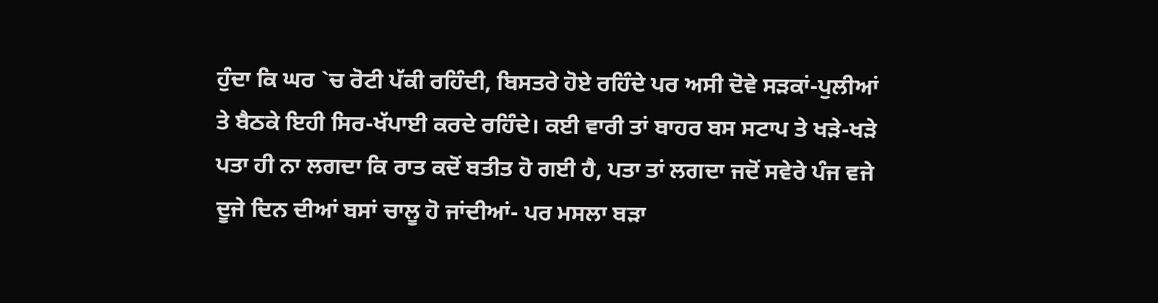ਹੁੰਦਾ ਕਿ ਘਰ `ਚ ਰੋਟੀ ਪੱਕੀ ਰਹਿੰਦੀ, ਬਿਸਤਰੇ ਹੋਏ ਰਹਿੰਦੇ ਪਰ ਅਸੀ ਦੋਵੇ ਸੜਕਾਂ-ਪੁਲੀਆਂ ਤੇ ਬੈਠਕੇ ਇਹੀ ਸਿਰ-ਖੱਪਾਈ ਕਰਦੇ ਰਹਿੰਦੇ। ਕਈ ਵਾਰੀ ਤਾਂ ਬਾਹਰ ਬਸ ਸਟਾਪ ਤੇ ਖੜੇ-ਖੜੇ ਪਤਾ ਹੀ ਨਾ ਲਗਦਾ ਕਿ ਰਾਤ ਕਦੋਂ ਬਤੀਤ ਹੋ ਗਈ ਹੈ, ਪਤਾ ਤਾਂ ਲਗਦਾ ਜਦੋਂ ਸਵੇਰੇ ਪੰਜ ਵਜੇ ਦੂਜੇ ਦਿਨ ਦੀਆਂ ਬਸਾਂ ਚਾਲੂ ਹੋ ਜਾਂਦੀਆਂ- ਪਰ ਮਸਲਾ ਬੜਾ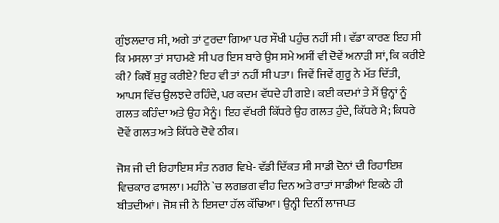ਗੁੰਝਲਦਾਰ ਸੀ, ਅਗੇ ਤਾਂ ਟੁਰਦਾ ਗਿਆ ਪਰ ਸੌਖੀ ਪਹੁੰਚ ਨਹੀਂ ਸੀ। ਵੱਡਾ ਕਾਰਣ ਇਹ ਸੀ ਕਿ ਮਸਲਾ ਤਾਂ ਸਾਹਮਣੇ ਸੀ ਪਰ ਇਸ ਬਾਰੇ ਉਸ ਸਮੇ ਅਸੀਂ ਵੀ ਦੋਵੇਂ ਅਨਾੜੀ ਸਾਂ, ਕਿ ਕਰੀਏ ਕੀ? ਕਿਥੌਂ ਸ਼ੁਰੂ ਕਰੀਏ? ਇਹ ਵੀ ਤਾਂ ਨਹੀਂ ਸੀ ਪਤਾ। ਜਿਵੇਂ ਜਿਵੇਂ ਗੁਰੂ ਨੇ ਮੱਤ ਦਿੱਤੀ, ਆਪਸ ਵਿੱਚ ਉਲਝਦੇ ਰਹਿੰਦੇ, ਪਰ ਕਦਮ ਵੱਧਦੇ ਹੀ ਗਏ। ਕਈ ਕਦਮਾਂ ਤੇ ਮੈਂ ਉਨ੍ਹਾਂ ਨੂੰ ਗਲਤ ਕਹਿੰਦਾ ਅਤੇ ਉਹ ਮੈਨੂੰ। ਇਹ ਵੱਖਰੀ ਕਿੱਧਰੇ ਉਹ ਗਲਤ ਹੁੰਦੇ, ਕਿੱਧਰੇ ਮੈ; ਕਿਧਰੇ ਦੋਵੇਂ ਗਲਤ ਅਤੇ ਕਿੱਧਰੇ ਦੋਵੇ ਠੀਕ।

ਜੋਸ਼ ਜੀ ਦੀ ਰਿਹਾਇਸ਼ ਸੰਤ ਨਗਰ ਵਿਖੇ- ਵੱਡੀ ਦਿੱਕਤ ਸੀ ਸਾਡੀ ਦੋਨਾਂ ਦੀ ਰਿਹਾਇਸ਼ ਵਿਚਕਾਰ ਫਾਸਲਾ। ਮਹੀਨੇ `ਚ ਲਗਭਗ ਵੀਹ ਦਿਨ ਅਤੇ ਰਾਤਾਂ ਸਾਡੀਆਂ ਇਕਠੇ ਹੀ ਬੀਤਦੀਆਂ। ਜੋਸ਼ ਜੀ ਨੇ ਇਸਦਾ ਹੱਲ ਕੱਢਿਆ। ਉਨ੍ਹੀ ਦਿਨੀਂ ਲਾਜਪਤ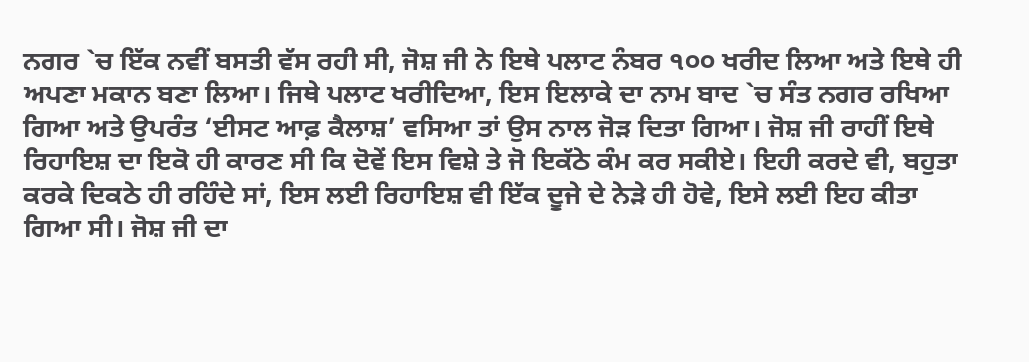ਨਗਰ `ਚ ਇੱਕ ਨਵੀਂ ਬਸਤੀ ਵੱਸ ਰਹੀ ਸੀ, ਜੋਸ਼ ਜੀ ਨੇ ਇਥੇ ਪਲਾਟ ਨੰਬਰ ੧੦੦ ਖਰੀਦ ਲਿਆ ਅਤੇ ਇਥੇ ਹੀ ਅਪਣਾ ਮਕਾਨ ਬਣਾ ਲਿਆ। ਜਿਥੇ ਪਲਾਟ ਖਰੀਦਿਆ, ਇਸ ਇਲਾਕੇ ਦਾ ਨਾਮ ਬਾਦ `ਚ ਸੰਤ ਨਗਰ ਰਖਿਆ ਗਿਆ ਅਤੇ ਉਪਰੰਤ ‘ਈਸਟ ਆਫ਼ ਕੈਲਾਸ਼’ ਵਸਿਆ ਤਾਂ ਉਸ ਨਾਲ ਜੋੜ ਦਿਤਾ ਗਿਆ। ਜੋਸ਼ ਜੀ ਰਾਹੀਂ ਇਥੇ ਰਿਹਾਇਸ਼ ਦਾ ਇਕੋ ਹੀ ਕਾਰਣ ਸੀ ਕਿ ਦੋਵੇਂ ਇਸ ਵਿਸ਼ੇ ਤੇ ਜੋ ਇਕੱਠੇ ਕੰਮ ਕਰ ਸਕੀਏ। ਇਹੀ ਕਰਦੇ ਵੀ, ਬਹੁਤਾ ਕਰਕੇ ਦਿਕਠੇ ਹੀ ਰਹਿੰਦੇ ਸਾਂ, ਇਸ ਲਈ ਰਿਹਾਇਸ਼ ਵੀ ਇੱਕ ਦੂਜੇ ਦੇ ਨੇੜੇ ਹੀ ਹੋਵੇ, ਇਸੇ ਲਈ ਇਹ ਕੀਤਾ ਗਿਆ ਸੀ। ਜੋਸ਼ ਜੀ ਦਾ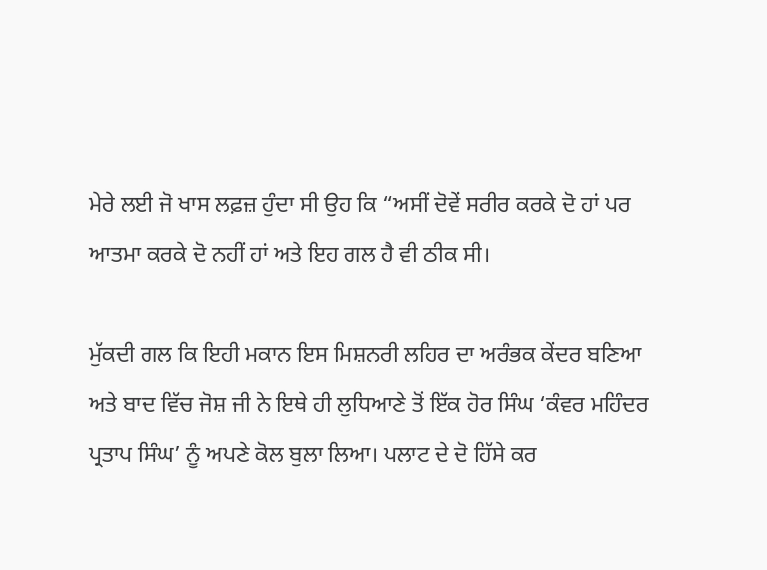ਮੇਰੇ ਲਈ ਜੋ ਖਾਸ ਲਫ਼ਜ਼ ਹੁੰਦਾ ਸੀ ਉਹ ਕਿ “ਅਸੀਂ ਦੋਵੇਂ ਸਰੀਰ ਕਰਕੇ ਦੋ ਹਾਂ ਪਰ ਆਤਮਾ ਕਰਕੇ ਦੋ ਨਹੀਂ ਹਾਂ ਅਤੇ ਇਹ ਗਲ ਹੈ ਵੀ ਠੀਕ ਸੀ।

ਮੁੱਕਦੀ ਗਲ ਕਿ ਇਹੀ ਮਕਾਨ ਇਸ ਮਿਸ਼ਨਰੀ ਲਹਿਰ ਦਾ ਅਰੰਭਕ ਕੇਂਦਰ ਬਣਿਆ ਅਤੇ ਬਾਦ ਵਿੱਚ ਜੋਸ਼ ਜੀ ਨੇ ਇਥੇ ਹੀ ਲੁਧਿਆਣੇ ਤੋਂ ਇੱਕ ਹੋਰ ਸਿੰਘ ‘ਕੰਵਰ ਮਹਿੰਦਰ ਪ੍ਰਤਾਪ ਸਿੰਘ’ ਨੂੰ ਅਪਣੇ ਕੋਲ ਬੁਲਾ ਲਿਆ। ਪਲਾਟ ਦੇ ਦੋ ਹਿੱਸੇ ਕਰ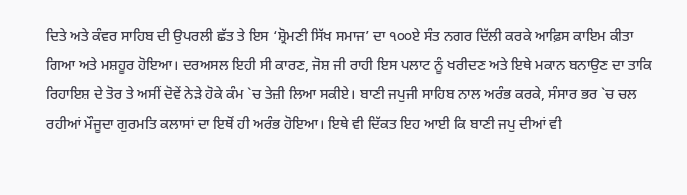ਦਿਤੇ ਅਤੇ ਕੰਵਰ ਸਾਹਿਬ ਦੀ ਉਪਰਲੀ ਛੱਤ ਤੇ ਇਸ ‘ਸ਼੍ਰੋਮਣੀ ਸਿੱਖ ਸਮਾਜ’ ਦਾ ੧੦੦ਏ ਸੰਤ ਨਗਰ ਦਿੱਲੀ ਕਰਕੇ ਆਫ਼ਿਸ ਕਾਇਮ ਕੀਤਾ ਗਿਆ ਅਤੇ ਮਸ਼ਹੂਰ ਹੋਇਆ। ਦਰਅਸਲ ਇਹੀ ਸੀ ਕਾਰਣ, ਜੋਸ਼ ਜੀ ਰਾਹੀ ਇਸ ਪਲਾਟ ਨੂੰ ਖਰੀਦਣ ਅਤੇ ਇਥੇ ਮਕਾਨ ਬਨਾਉਣ ਦਾ ਤਾਕਿ ਰਿਹਾਇਸ਼ ਦੇ ਤੋਰ ਤੇ ਅਸੀਂ ਦੋਵੇਂ ਨੇੜੇ ਹੋਕੇ ਕੰਮ `ਚ ਤੇਜ਼ੀ ਲਿਆ ਸਕੀਏ। ਬਾਣੀ ਜਪੁਜੀ ਸਾਹਿਬ ਨਾਲ ਅਰੰਭ ਕਰਕੇ, ਸੰਸਾਰ ਭਰ `ਚ ਚਲ ਰਹੀਆਂ ਮੌਜੂਦਾ ਗੁਰਮਤਿ ਕਲਾਸਾਂ ਦਾ ਇਥੋਂ ਹੀ ਅਰੰਭ ਹੋਇਆ। ਇਥੇ ਵੀ ਦਿੱਕਤ ਇਹ ਆਈ ਕਿ ਬਾਣੀ ਜਪੁ ਦੀਆਂ ਵੀ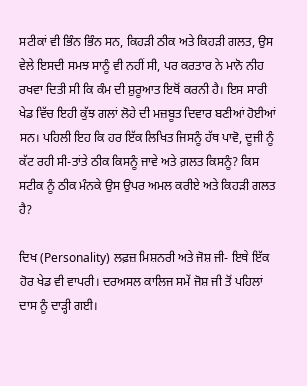ਸਟੀਕਾਂ ਵੀ ਭਿੰਨ ਭਿੰਨ ਸਨ, ਕਿਹੜੀ ਠੀਕ ਅਤੇ ਕਿਹੜੀ ਗਲਤ, ਉਸ ਵੇਲੇ ਇਸਦੀ ਸਮਝ ਸਾਨੂੰ ਵੀ ਨਹੀਂ ਸੀ, ਪਰ ਕਰਤਾਰ ਨੇ ਮਾਨੋ ਨੀਹ ਰਖਵਾ ਦਿਤੀ ਸੀ ਕਿ ਕੰਮ ਦੀ ਸ਼ੁਰੂਆਤ ਇਥੋਂ ਕਰਨੀ ਹੈ। ਇਸ ਸਾਰੀ ਖੇਡ ਵਿੱਚ ਇਹੀ ਕੁੱਝ ਗਲਾਂ ਲੋਹੇ ਦੀ ਮਜ਼ਬੂਤ ਦਿਵਾਰ ਬਣੀਆਂ ਹੋਈਆਂ ਸਨ। ਪਹਿਲੀ ਇਹ ਕਿ ਹਰ ਇੱਕ ਲਿਖਿਤ ਜਿਸਨੂੰ ਹੱਥ ਪਾਵੋ, ਦੂਜੀ ਨੂੰ ਕੱਟ ਰਹੀ ਸੀ-ਤਾਂਤੇ ਠੀਕ ਕਿਸਨੂੰ ਜਾਵੇ ਅਤੇ ਗ਼ਲਤ ਕਿਸਨੂੰ? ਕਿਸ ਸਟੀਕ ਨੂੰ ਠੀਕ ਮੰਨਕੇ ਉਸ ਉਪਰ ਅਮਲ ਕਰੀਏ ਅਤੇ ਕਿਹੜੀ ਗਲਤ ਹੈ?

ਦਿਖ (Personality) ਲਫ਼ਜ਼ ਮਿਸ਼ਨਰੀ ਅਤੇ ਜੋਸ਼ ਜੀ- ਇਥੇ ਇੱਕ ਹੋਰ ਖੇਡ ਵੀ ਵਾਪਰੀ। ਦਰਅਸਲ ਕਾਲਿਜ ਸਮੇਂ ਜੋਸ਼ ਜੀ ਤੋਂ ਪਹਿਲਾਂ ਦਾਸ ਨੂੰ ਦਾੜ੍ਹੀ ਗਈ।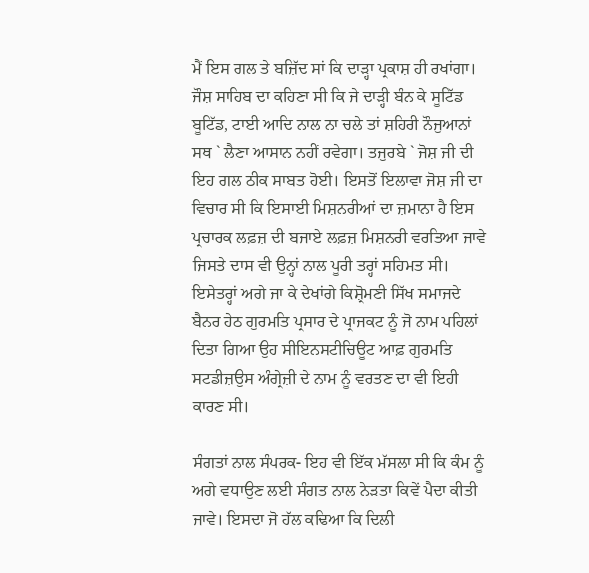ਮੈਂ ਇਸ ਗਲ ਤੇ ਬਜ਼ਿੱਦ ਸਾਂ ਕਿ ਦਾੜ੍ਹਾ ਪ੍ਰਕਾਸ਼ ਹੀ ਰਖਾਂਗਾ। ਜੌਸ਼ ਸਾਹਿਬ ਦਾ ਕਹਿਣਾ ਸੀ ਕਿ ਜੇ ਦਾੜ੍ਹੀ ਬੰਨ ਕੇ ਸੂਟਿੱਡ ਬੂਟਿੱਡ, ਟਾਈ ਆਦਿ ਨਾਲ ਨਾ ਚਲੇ ਤਾਂ ਸ਼ਹਿਰੀ ਨੌਜੁਆਨਾਂ ਸਥ ` ਲੈਣਾ ਆਸਾਨ ਨਹੀਂ ਰਵੇਗਾ। ਤਜੁਰਬੇ ` ਜੋਸ਼ ਜੀ ਦੀ ਇਹ ਗਲ ਠੀਕ ਸਾਬਤ ਹੋਈ। ਇਸਤੋਂ ਇਲਾਵਾ ਜੋਸ਼ ਜੀ ਦਾ ਵਿਚਾਰ ਸੀ ਕਿ ਇਸਾਈ ਮਿਸ਼ਨਰੀਆਂ ਦਾ ਜ਼ਮਾਨਾ ਹੈ ਇਸ ਪ੍ਰਚਾਰਕ ਲਫ਼ਜ਼ ਦੀ ਬਜਾਏ ਲਫ਼ਜ਼ ਮਿਸ਼ਨਰੀ ਵਰਤਿਆ ਜਾਵੇ ਜਿਸਤੇ ਦਾਸ ਵੀ ਉਨ੍ਹਾਂ ਨਾਲ ਪੂਰੀ ਤਰ੍ਹਾਂ ਸਹਿਮਤ ਸੀ। ਇਸੇਤਰ੍ਹਾਂ ਅਗੇ ਜਾ ਕੇ ਦੇਖਾਂਗੇ ਕਿਸ਼੍ਰੋਮਣੀ ਸਿੱਖ ਸਮਾਜਦੇ ਬੈਨਰ ਹੇਠ ਗੁਰਮਤਿ ਪ੍ਰਸਾਰ ਦੇ ਪ੍ਰਾਜਕਟ ਨੂੰ ਜੋ ਨਾਮ ਪਹਿਲਾਂ ਦਿਤਾ ਗਿਆ ਉਹ ਸੀਇਨਸਟੀਚਿਊਟ ਆਫ਼ ਗੁਰਮਤਿ ਸਟਡੀਜ਼ਉਸ ਅੰਗ੍ਰੇਜ਼ੀ ਦੇ ਨਾਮ ਨੂੰ ਵਰਤਣ ਦਾ ਵੀ ਇਹੀ ਕਾਰਣ ਸੀ।

ਸੰਗਤਾਂ ਨਾਲ ਸੰਪਰਕ- ਇਹ ਵੀ ਇੱਕ ਮੱਸਲਾ ਸੀ ਕਿ ਕੰਮ ਨੂੰ ਅਗੇ ਵਧਾਉਣ ਲਈ ਸੰਗਤ ਨਾਲ ਨੇੜਤਾ ਕਿਵੇਂ ਪੈਦਾ ਕੀਤੀ ਜਾਵੇ। ਇਸਦਾ ਜੋ ਹੱਲ ਕਢਿਆ ਕਿ ਦਿਲੀ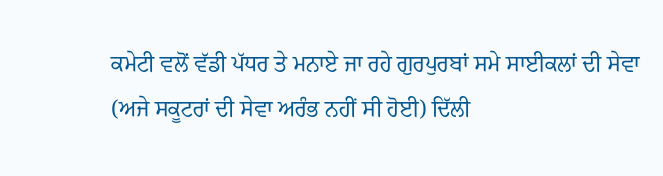ਕਮੇਟੀ ਵਲੋਂ ਵੱਡੀ ਪੱਧਰ ਤੇ ਮਨਾਏ ਜਾ ਰਹੇ ਗੁਰਪੁਰਬਾਂ ਸਮੇ ਸਾਈਕਲਾਂ ਦੀ ਸੇਵਾ (ਅਜੇ ਸਕੂਟਰਾਂ ਦੀ ਸੇਵਾ ਅਰੰਭ ਨਹੀਂ ਸੀ ਹੋਈ) ਦਿੱਲੀ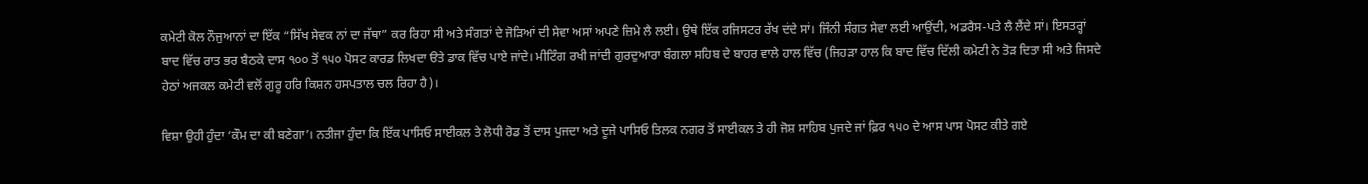ਕਮੇਟੀ ਕੋਲ ਨੌਜੁਆਨਾਂ ਦਾ ਇੱਕ “ਸਿੱਖ ਸੇਵਕ ਨਾਂ ਦਾ ਜੱਥਾ” ਕਰ ਰਿਹਾ ਸੀ ਅਤੇ ਸੰਗਤਾਂ ਦੇ ਜੋੜਿਆਂ ਦੀ ਸੇਵਾ ਅਸਾਂ ਅਪਣੇ ਜ਼ਿਮੇ ਲੈ ਲਈ। ਉਥੇ ਇੱਕ ਰਜਿਸਟਰ ਰੱਖ ਦਂਦੇ ਸਾਂ। ਜਿੰਨੀ ਸੰਗਤ ਸੇਵਾ ਲਈ ਆਉਂਦੀ, ਅਡਰੈਸ-ਪਤੇ ਲੈ ਲੈਂਦੇ ਸਾਂ। ਇਸਤਰ੍ਹਾਂ ਬਾਦ ਵਿੱਚ ਰਾਤ ਭਰ ਬੈਠਕੇ ਦਾਸ ੧੦੦ ਤੋਂ ੧੫੦ ਪੋਸਟ ਕਾਰਡ ਲਿਖਦਾ ੳਤੇ ਡਾਕ ਵਿੱਚ ਪਾਏ ਜਾਂਦੇ। ਮੀਟਿੰਗ ਰਖੀ ਜਾਂਦੀ ਗੁਰਦੁਆਰਾ ਬੰਗਲਾ ਸਹਿਬ ਦੇ ਬਾਹਰ ਵਾਲੇ ਹਾਲ ਵਿੱਚ (ਜਿਹੜਾ ਹਾਲ ਕਿ ਬਾਦ ਵਿੱਚ ਦਿੱਲੀ ਕਮੇਟੀ ਨੇ ਤੋੜ ਦਿਤਾ ਸੀ ਅਤੇ ਜਿਸਦੇ ਹੇਠਾਂ ਅਜਕਲ ਕਮੇਟੀ ਵਲੋਂ ਗੁਰੂ ਹਰਿ ਕਿਸ਼ਨ ਹਸਪਤਾਲ ਚਲ ਰਿਹਾ ਹੈ)।

ਵਿਸ਼ਾ ਉਹੀ ਹੁੰਦਾ ‘ਕੌਮ ਦਾ ਕੀ ਬਣੇਗਾ’। ਨਤੀਜਾ ਹੁੰਦਾ ਕਿ ਇੱਕ ਪਾਸਿਓ ਸਾਈਕਲ ਤੇ ਲੋਧੀ ਰੋਡ ਤੋਂ ਦਾਸ ਪੁਜਦਾ ਅਤੇ ਦੂਜੇ ਪਾਸਿਓ ਤਿਲਕ ਨਗਰ ਤੋਂ ਸਾਈਕਲ ਤੇ ਹੀ ਜੋਸ਼ ਸਾਹਿਬ ਪੁਜਦੇ ਜਾਂ ਫ਼ਿਰ ੧੫੦ ਦੇ ਆਸ ਪਾਸ ਪੋਸਟ ਕੀਤੇ ਗਏ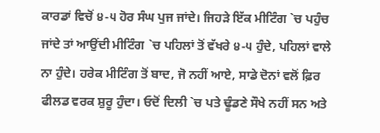ਕਾਰਡਾਂ ਵਿਚੋਂ ੪-੫ ਹੋਰ ਸੰਘ ਪੁਜ ਜਾਂਦੇ। ਜਿਹੜੇ ਇੱਕ ਮੀਟਿੰਗ `ਚ ਪਹੁੰਚ ਜਾਂਦੇ ਤਾਂ ਆਉਂਦੀ ਮੀਟਿੰਗ `ਚ ਪਹਿਲਾਂ ਤੋਂ ਵੱਖਰੇ ੪-੫ ਹੁੰਦੇ, ਪਹਿਲਾਂ ਵਾਲੇ ਨਾ ਹੁੰਦੇ। ਹਰੇਕ ਮੀਟਿੰਗ ਤੋਂ ਬਾਦ, ਜੋ ਨਹੀਂ ਆਏ, ਸਾਡੇ ਦੋਨਾਂ ਵਲੋਂ ਫ਼ਿਰ ਫੀਲਡ ਵਰਕ ਸ਼ੁਰੂ ਹੁੰਦਾ। ਓਦੋਂ ਦਿਲੀ `ਚ ਪਤੇ ਢੂੰਡਣੇ ਸੌਖੇ ਨਹੀਂ ਸਨ ਅਤੇ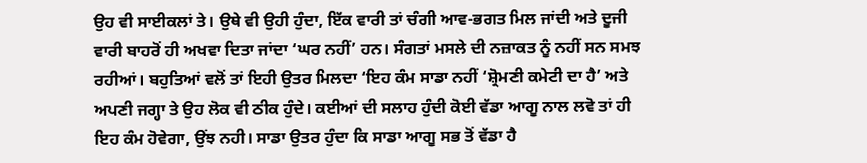ਉਹ ਵੀ ਸਾਈਕਲਾਂ ਤੇ। ਉਥੇ ਵੀ ਉਹੀ ਹੁੰਦਾ, ਇੱਕ ਵਾਰੀ ਤਾਂ ਚੰਗੀ ਆਵ-ਭਗਤ ਮਿਲ ਜਾਂਦੀ ਅਤੇ ਦੂਜੀ ਵਾਰੀ ਬਾਹਰੋਂ ਹੀ ਅਖਵਾ ਦਿਤਾ ਜਾਂਦਾ ‘ਘਰ ਨਹੀਂ’ ਹਨ। ਸੰਗਤਾਂ ਮਸਲੇ ਦੀ ਨਜ਼ਾਕਤ ਨੂੰ ਨਹੀਂ ਸਨ ਸਮਝ ਰਹੀਆਂ। ਬਹੁਤਿਆਂ ਵਲੋਂ ਤਾਂ ਇਹੀ ਉਤਰ ਮਿਲਦਾ ‘ਇਹ ਕੰਮ ਸਾਡਾ ਨਹੀਂ ‘ਸ਼੍ਰੋਮਣੀ ਕਮੇਟੀ ਦਾ ਹੈ’ ਅਤੇ ਅਪਣੀ ਜਗ੍ਹਾ ਤੇ ਉਹ ਲੋਕ ਵੀ ਠੀਕ ਹੁੰਦੇ। ਕਈਆਂ ਦੀ ਸਲਾਹ ਹੁੰਦੀ ਕੋਈ ਵੱਡਾ ਆਗੂ ਨਾਲ ਲਵੋ ਤਾਂ ਹੀ ਇਹ ਕੰਮ ਹੋਵੇਗਾ, ਉਂਝ ਨਹੀ। ਸਾਡਾ ਉਤਰ ਹੁੰਦਾ ਕਿ ਸਾਡਾ ਆਗੂ ਸਭ ਤੋਂ ਵੱਡਾ ਹੈ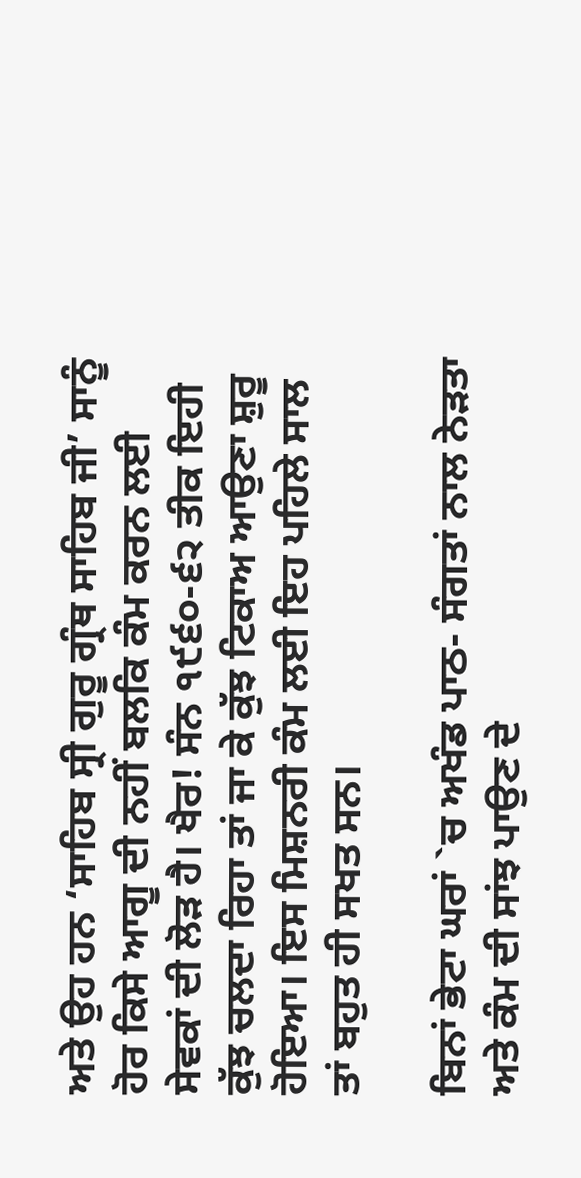ਅਤੇ ਉਹ ਹਨ ‘ਸਾਹਿਬ ਸ੍ਰੀ ਗੁਰੂ ਗ੍ਰੰਥ ਸਾਹਿਬ ਜੀ’ ਸਾਨੂੰ ਹੋਰ ਕਿਸੇ ਆਗੂ ਦੀ ਨਹੀਂ ਬਲਕਿ ਕੰਮ ਕਰਨ ਲਈ ਸੇਵਕਾਂ ਦੀ ਲੋੜ ਹੈ। ਖੈਰ! ਸੰਨ ੧੯੬੦-੬੨ ਤੀਕ ਇਹੀ ਕੁੱਝ ਚਲਦਾ ਰਿਹਾ ਤਾਂ ਜਾ ਕੇ ਕੁੱਝ ਟਿਕਾਅ ਆਉਣਾ ਸ਼ੁਰੂ ਹੋਇਆ। ਇਸ ਮਿਸ਼ਨਰੀ ਕੰਮ ਲਈ ਇਹ ਪਹਿਲੇ ਸਾਲ ਤਾਂ ਬਹੁਤ ਹੀ ਸਖਤ ਸਨ।

ਬਿਨਾਂ ਭੇਟਾ ਘਰਾਂ `ਚ ਅਖੰਡ ਪਾਠ- ਸੰਗਤਾਂ ਨਾਲ ਨੇੜਤਾ ਅਤੇ ਕੰਮ ਦੀ ਸਾਂਝ ਪਾਉਣ ਦੇ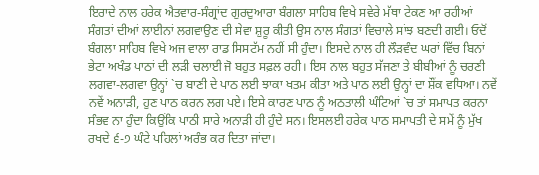ਇਰਾਦੇ ਨਾਲ ਹਰੇਕ ਐਤਵਾਰ-ਸੰਗ੍ਰਾਂਦ ਗੁਰਦੁਆਰਾ ਬੰਗਲਾ ਸਾਹਿਬ ਵਿਖੇ ਸਵੇਰੇ ਮੱਥਾ ਟੇਕਣ ਆ ਰਹੀਆਂ ਸੰਗਤਾਂ ਦੀਆਂ ਲਾਈਨਾਂ ਲਗਵਾਉਣ ਦੀ ਸੇਵਾ ਸ਼ੁਰੂ ਕੀਤੀ ਉਸ ਨਾਲ ਸੰਗਤਾਂ ਵਿਚਾਲੇ ਸਾਂਝ ਬਣਦੀ ਗਈ। ਓਦੋਂ ਬੰਗਲਾ ਸਾਹਿਬ ਵਿਖੇ ਅਜ ਵਾਲਾ ਰਾਡ ਸਿਸਟੱਮ ਨਹੀਂ ਸੀ ਹੁੰਦਾ। ਇਸਦੇ ਨਾਲ ਹੀ ਲੌੜਵੰਦ ਘਰਾਂ ਵਿੱਚ ਬਿਨਾਂ ਭੇਟਾ ਅਖੰਡ ਪਾਠਾਂ ਦੀ ਲੜੀ ਚਲਾਈ ਜੋ ਬਹੁਤ ਸਫ਼ਲ ਰਹੀ। ਇਸ ਨਾਲ ਬਹੁਤ ਸੱਜਣਾ ਤੇ ਬੀਬੀਆਂ ਨੂੰ ਚਰਣੀ ਲਗਵਾ-ਲਗਵਾ ਉਨ੍ਹਾਂ `ਚ ਬਾਣੀ ਦੇ ਪਾਠ ਲਈ ਝਾਕਾ ਖਤਮ ਕੀਤਾ ਅਤੇ ਪਾਠ ਲਈ ਉਨ੍ਹਾਂ ਦਾ ਸ਼ੌਂਕ ਵਧਿਆ। ਨਵੇਂ ਨਵੇਂ ਅਨਾੜੀ, ਹੁਣ ਪਾਠ ਕਰਨ ਲਗ ਪਏ। ਇਸੇ ਕਾਰਣ ਪਾਠ ਨੂੰ ਅਠਤਾਲੀ ਘੰਟਿਆਂ `ਚ ਤਾਂ ਸਮਾਪਤ ਕਰਨਾ ਸੰਭਵ ਨਾ ਹੁੰਦਾ ਕਿਉਂਕਿ ਪਾਠੀ ਸਾਰੇ ਅਨਾੜੀ ਹੀ ਹੁੰਦੇ ਸਨ। ਇਸਲਈ ਹਰੇਕ ਪਾਠ ਸਮਾਪਤੀ ਦੇ ਸਮੇਂ ਨੂੰ ਮੁੱਖ ਰਖਦੇ ੬-੭ ਘੰਟੇ ਪਹਿਲਾਂ ਅਰੰਭ ਕਰ ਦਿਤਾ ਜਾਂਦਾ।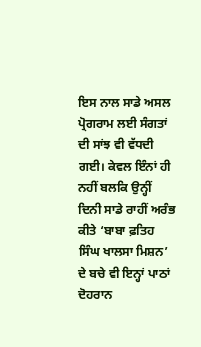ਇਸ ਨਾਲ ਸਾਡੇ ਅਸਲ ਪ੍ਰੋਗਰਾਮ ਲਈ ਸੰਗਤਾਂ ਦੀ ਸਾਂਝ ਵੀ ਵੱਧਦੀ ਗਈ। ਕੇਵਲ ਇੰਨਾਂ ਹੀ ਨਹੀਂ ਬਲਕਿ ਉਨ੍ਹੀਂ ਦਿਨੀ ਸਾਡੇ ਰਾਹੀਂ ਅਰੰਭ ਕੀਤੇ ‘ਬਾਬਾ ਫ਼ਤਿਹ ਸਿੰਘ ਖਾਲਸਾ ਮਿਸ਼ਨ’ ਦੇ ਬਚੇ ਵੀ ਇਨ੍ਹਾਂ ਪਾਠਾਂ ਦੋਹਰਾਨ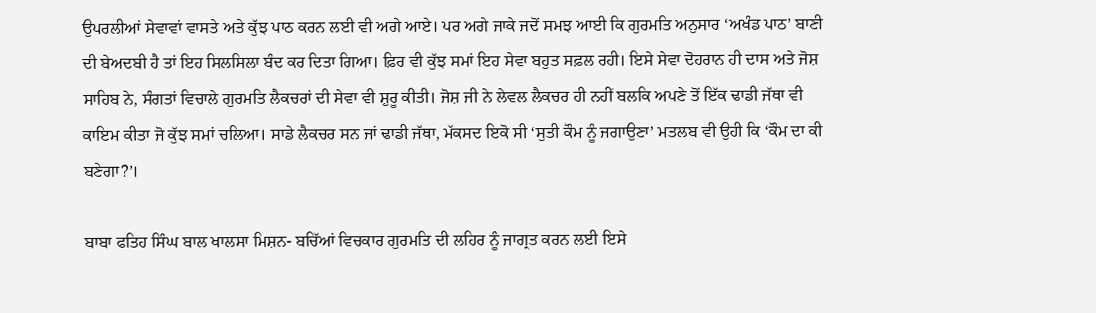ਉਪਰਲੀਆਂ ਸੇਵਾਵਾਂ ਵਾਸਤੇ ਅਤੇ ਕੁੱਝ ਪਾਠ ਕਰਨ ਲਈ ਵੀ ਅਗੇ ਆਏ। ਪਰ ਅਗੇ ਜਾਕੇ ਜਦੋਂ ਸਮਝ ਆਈ ਕਿ ਗੁਰਮਤਿ ਅਨੁਸਾਰ ‘ਅਖੰਡ ਪਾਠ’ ਬਾਣੀ ਦੀ ਬੇਅਦਬੀ ਹੈ ਤਾਂ ਇਹ ਸਿਲਸਿਲਾ ਬੰਦ ਕਰ ਦਿਤਾ ਗਿਆ। ਫ਼ਿਰ ਵੀ ਕੁੱਝ ਸਮਾਂ ਇਹ ਸੇਵਾ ਬਹੁਤ ਸਫ਼ਲ ਰਹੀ। ਇਸੇ ਸੇਵਾ ਦੋਹਰਾਨ ਹੀ ਦਾਸ ਅਤੇ ਜੋਸ਼ ਸਾਹਿਬ ਨੇ, ਸੰਗਤਾਂ ਵਿਚਾਲੇ ਗੁਰਮਤਿ ਲੈਕਚਰਾਂ ਦੀ ਸੇਵਾ ਵੀ ਸ਼ੁਰੂ ਕੀਤੀ। ਜੋਸ਼ ਜੀ ਨੇ ਲੇਵਲ ਲੈਕਚਰ ਹੀ ਨਹੀਂ ਬਲਕਿ ਅਪਣੇ ਤੋਂ ਇੱਕ ਢਾਡੀ ਜੱਥਾ ਵੀ ਕਾਇਮ ਕੀਤਾ ਜੋ ਕੁੱਝ ਸਮਾਂ ਚਲਿਆ। ਸਾਡੇ ਲੈਕਚਰ ਸਨ ਜਾਂ ਢਾਡੀ ਜੱਥਾ, ਮੱਕਸਦ ਇਕੋ ਸੀ ‘ਸੁਤੀ ਕੌਮ ਨੂੰ ਜਗਾਉਣਾ’ ਮਤਲਬ ਵੀ ਉਹੀ ਕਿ ‘ਕੌਮ ਦਾ ਕੀ ਬਣੇਗਾ?’।

ਬਾਬਾ ਫਤਿਹ ਸਿੰਘ ਬਾਲ ਖਾਲਸਾ ਮਿਸ਼ਨ- ਬਚਿੱਆਂ ਵਿਚਕਾਰ ਗੁਰਮਤਿ ਦੀ ਲਹਿਰ ਨੂੰ ਜਾਗ੍ਰਤ ਕਰਨ ਲਈ ਇਸੇ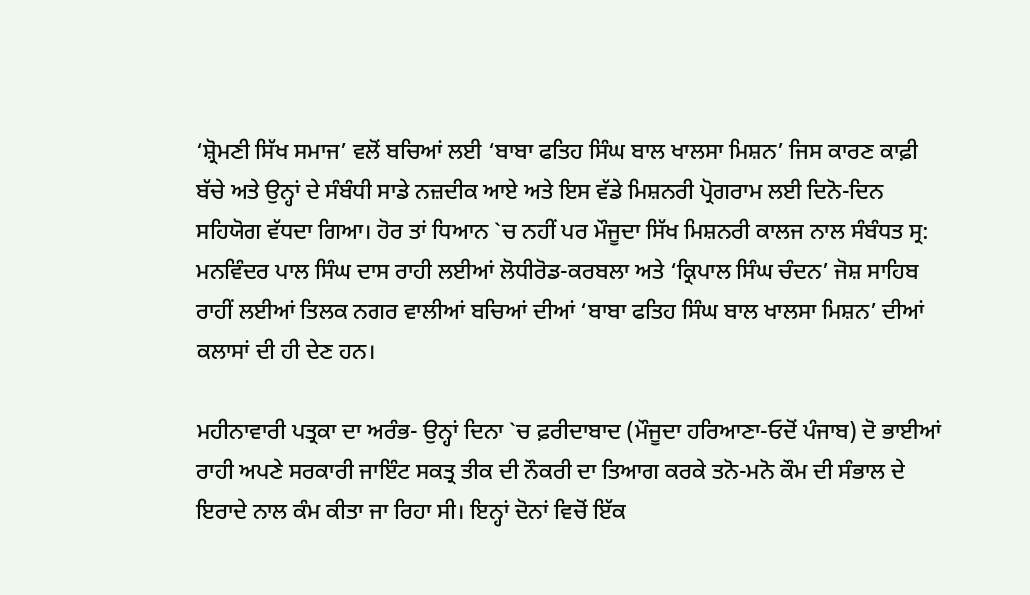‘ਸ਼੍ਰੋਮਣੀ ਸਿੱਖ ਸਮਾਜ’ ਵਲੋਂ ਬਚਿਆਂ ਲਈ ‘ਬਾਬਾ ਫਤਿਹ ਸਿੰਘ ਬਾਲ ਖਾਲਸਾ ਮਿਸ਼ਨ’ ਜਿਸ ਕਾਰਣ ਕਾਫ਼ੀ ਬੱਚੇ ਅਤੇ ਉਨ੍ਹਾਂ ਦੇ ਸੰਬੰਧੀ ਸਾਡੇ ਨਜ਼ਦੀਕ ਆਏ ਅਤੇ ਇਸ ਵੱਡੇ ਮਿਸ਼ਨਰੀ ਪ੍ਰੋਗਰਾਮ ਲਈ ਦਿਨੋ-ਦਿਨ ਸਹਿਯੋਗ ਵੱਧਦਾ ਗਿਆ। ਹੋਰ ਤਾਂ ਧਿਆਨ `ਚ ਨਹੀਂ ਪਰ ਮੌਜੂਦਾ ਸਿੱਖ ਮਿਸ਼ਨਰੀ ਕਾਲਜ ਨਾਲ ਸੰਬੰਧਤ ਸ੍ਰ: ਮਨਵਿੰਦਰ ਪਾਲ ਸਿੰਘ ਦਾਸ ਰਾਹੀ ਲਈਆਂ ਲੋਧੀਰੋਡ-ਕਰਬਲਾ ਅਤੇ ‘ਕ੍ਰਿਪਾਲ ਸਿੰਘ ਚੰਦਨ’ ਜੋਸ਼ ਸਾਹਿਬ ਰਾਹੀਂ ਲਈਆਂ ਤਿਲਕ ਨਗਰ ਵਾਲੀਆਂ ਬਚਿਆਂ ਦੀਆਂ ‘ਬਾਬਾ ਫਤਿਹ ਸਿੰਘ ਬਾਲ ਖਾਲਸਾ ਮਿਸ਼ਨ’ ਦੀਆਂ ਕਲਾਸਾਂ ਦੀ ਹੀ ਦੇਣ ਹਨ।

ਮਹੀਨਾਵਾਰੀ ਪਤ੍ਰਕਾ ਦਾ ਅਰੰਭ- ਉਨ੍ਹਾਂ ਦਿਨਾ `ਚ ਫ਼ਰੀਦਾਬਾਦ (ਮੌਜੂਦਾ ਹਰਿਆਣਾ-ਓਦੋਂ ਪੰਜਾਬ) ਦੋ ਭਾਈਆਂ ਰਾਹੀ ਅਪਣੇ ਸਰਕਾਰੀ ਜਾਇੰਟ ਸਕਤ੍ਰ ਤੀਕ ਦੀ ਨੌਕਰੀ ਦਾ ਤਿਆਗ ਕਰਕੇ ਤਨੋ-ਮਨੋ ਕੌਮ ਦੀ ਸੰਭਾਲ ਦੇ ਇਰਾਦੇ ਨਾਲ ਕੰਮ ਕੀਤਾ ਜਾ ਰਿਹਾ ਸੀ। ਇਨ੍ਹਾਂ ਦੋਨਾਂ ਵਿਚੋਂ ਇੱਕ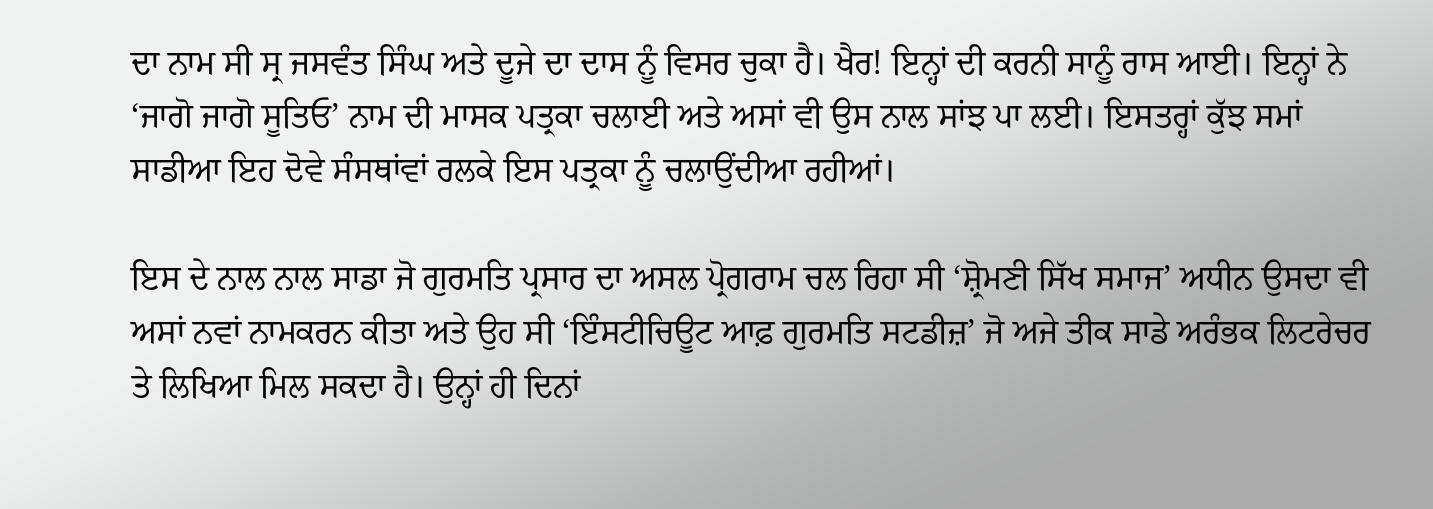ਦਾ ਨਾਮ ਸੀ ਸ੍ਰ ਜਸਵੰਤ ਸਿੰਘ ਅਤੇ ਦੂਜੇ ਦਾ ਦਾਸ ਨੂੰ ਵਿਸਰ ਚੁਕਾ ਹੈ। ਖੈਰ! ਇਨ੍ਹਾਂ ਦੀ ਕਰਨੀ ਸਾਨੂੰ ਰਾਸ ਆਈ। ਇਨ੍ਹਾਂ ਨੇ ‘ਜਾਗੋ ਜਾਗੋ ਸੂਤਿਓ’ ਨਾਮ ਦੀ ਮਾਸਕ ਪਤ੍ਰਕਾ ਚਲਾਈ ਅਤੇ ਅਸਾਂ ਵੀ ਉਸ ਨਾਲ ਸਾਂਝ ਪਾ ਲਈ। ਇਸਤਰ੍ਹਾਂ ਕੁੱਝ ਸਮਾਂ ਸਾਡੀਆ ਇਹ ਦੋਵੇ ਸੰਸਥਾਂਵਾਂ ਰਲਕੇ ਇਸ ਪਤ੍ਰਕਾ ਨੂੰ ਚਲਾਉਂਦੀਆ ਰਹੀਆਂ।

ਇਸ ਦੇ ਨਾਲ ਨਾਲ ਸਾਡਾ ਜੋ ਗੁਰਮਤਿ ਪ੍ਰਸਾਰ ਦਾ ਅਸਲ ਪ੍ਰੋਗਰਾਮ ਚਲ ਰਿਹਾ ਸੀ ‘ਸ਼੍ਰੋਮਣੀ ਸਿੱਖ ਸਮਾਜ’ ਅਧੀਨ ਉਸਦਾ ਵੀ ਅਸਾਂ ਨਵਾਂ ਨਾਮਕਰਨ ਕੀਤਾ ਅਤੇ ਉਹ ਸੀ ‘ਇੰਸਟੀਚਿਊਟ ਆਫ਼ ਗੁਰਮਤਿ ਸਟਡੀਜ਼’ ਜੋ ਅਜੇ ਤੀਕ ਸਾਡੇ ਅਰੰਭਕ ਲਿਟਰੇਚਰ ਤੇ ਲਿਖਿਆ ਮਿਲ ਸਕਦਾ ਹੈ। ਉਨ੍ਹਾਂ ਹੀ ਦਿਨਾਂ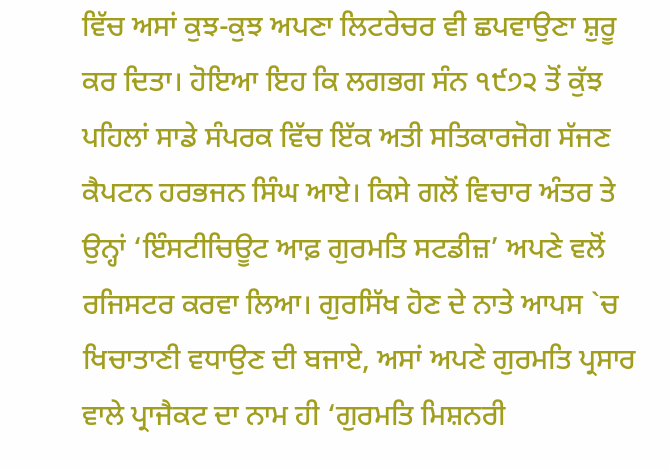ਵਿੱਚ ਅਸਾਂ ਕੁਝ-ਕੁਝ ਅਪਣਾ ਲਿਟਰੇਚਰ ਵੀ ਛਪਵਾਉਣਾ ਸ਼ੁਰੂ ਕਰ ਦਿਤਾ। ਹੋਇਆ ਇਹ ਕਿ ਲਗਭਗ ਸੰਨ ੧੯੭੨ ਤੋਂ ਕੁੱਝ ਪਹਿਲਾਂ ਸਾਡੇ ਸੰਪਰਕ ਵਿੱਚ ਇੱਕ ਅਤੀ ਸਤਿਕਾਰਜੋਗ ਸੱਜਣ ਕੈਪਟਨ ਹਰਭਜਨ ਸਿੰਘ ਆਏ। ਕਿਸੇ ਗਲੋਂ ਵਿਚਾਰ ਅੰਤਰ ਤੇ ਉਨ੍ਹਾਂ ‘ਇੰਸਟੀਚਿਊਟ ਆਫ਼ ਗੁਰਮਤਿ ਸਟਡੀਜ਼’ ਅਪਣੇ ਵਲੋਂ ਰਜਿਸਟਰ ਕਰਵਾ ਲਿਆ। ਗੁਰਸਿੱਖ ਹੋਣ ਦੇ ਨਾਤੇ ਆਪਸ `ਚ ਖਿਚਾਤਾਣੀ ਵਧਾਉਣ ਦੀ ਬਜਾਏ, ਅਸਾਂ ਅਪਣੇ ਗੁਰਮਤਿ ਪ੍ਰਸਾਰ ਵਾਲੇ ਪ੍ਰਾਜੈਕਟ ਦਾ ਨਾਮ ਹੀ ‘ਗੁਰਮਤਿ ਮਿਸ਼ਨਰੀ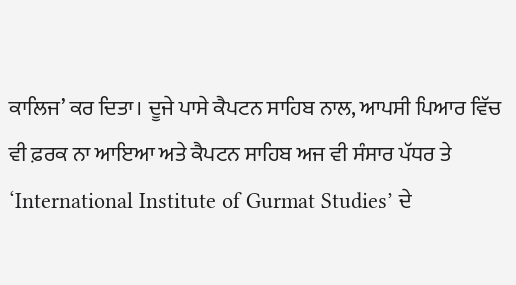ਕਾਲਿਜ’ ਕਰ ਦਿਤਾ। ਦੂਜੇ ਪਾਸੇ ਕੈਪਟਨ ਸਾਹਿਬ ਨਾਲ, ਆਪਸੀ ਪਿਆਰ ਵਿੱਚ ਵੀ ਫ਼ਰਕ ਨਾ ਆਇਆ ਅਤੇ ਕੈਪਟਨ ਸਾਹਿਬ ਅਜ ਵੀ ਸੰਸਾਰ ਪੱਧਰ ਤੇ ‘International Institute of Gurmat Studies’ ਦੇ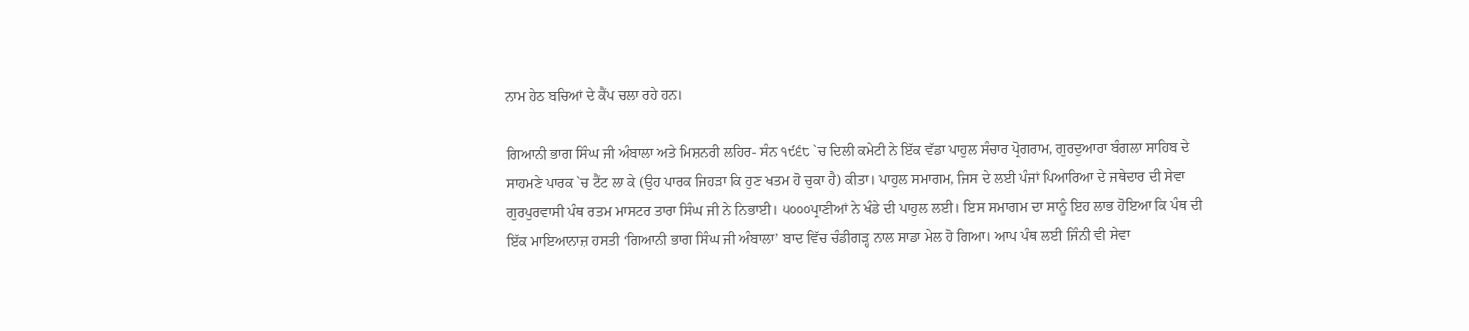ਨਾਮ ਹੇਠ ਬਚਿਆਂ ਦੇ ਕੈਂਪ ਚਲਾ ਰਹੇ ਹਨ।

ਗਿਆਨੀ ਭਾਗ ਸਿੰਘ ਜੀ ਅੰਬਾਲਾ ਅਤੇ ਮਿਸ਼ਨਰੀ ਲਹਿਰ- ਸੰਨ ੧੯੬੮ `ਚ ਦਿਲੀ ਕਮੇਟੀ ਨੇ ਇੱਕ ਵੱਡਾ ਪਾਹੁਲ ਸੰਚਾਰ ਪ੍ਰੋਗਰਾਮ, ਗੁਰਦੁਆਰਾ ਬੰਗਲਾ ਸਾਹਿਬ ਦੇ ਸਾਹਮਣੇ ਪਾਰਕ `ਚ ਟੈਂਟ ਲਾ ਕੇ (ਉਹ ਪਾਰਕ ਜਿਹੜਾ ਕਿ ਹੁਣ ਖਤਮ ਹੋ ਚੁਕਾ ਹੈ) ਕੀਤਾ। ਪਾਹੁਲ ਸਮਾਗਮ, ਜਿਸ ਦੇ ਲਈ ਪੰਜਾਂ ਪਿਆਰਿਆ ਦੇ ਜਥੇਦਾਰ ਦੀ ਸੇਵਾ ਗੁਰਪੁਰਵਾਸੀ ਪੰਥ ਰਤਮ ਮਾਸਟਰ ਤਾਰਾ ਸਿੰਘ ਜੀ ਨੇ ਨਿਭਾਈ। ੫੦੦੦ਪ੍ਰਾਣੀਆਂ ਨੇ ਖੰਡੇ ਦੀ ਪਾਹੁਲ ਲਈ। ਇਸ ਸਮਾਗਮ ਦਾ ਸਾਨੂੰ ਇਹ ਲਾਭ ਹੋਇਆ ਕਿ ਪੰਥ ਦੀ ਇੱਕ ਮਾਇਆਨਾਜ਼ ਹਸਤੀ ‘ਗਿਆਨੀ ਭਾਗ ਸਿੰਘ ਜੀ ਅੰਬਾਲਾ’ ਬਾਦ ਵਿੱਚ ਚੰਡੀਗੜ੍ਹ ਨਾਲ ਸਾਡਾ ਮੇਲ ਹੋ ਗਿਆ। ਆਪ ਪੰਥ ਲਈ ਜਿੰਨੀ ਵੀ ਸੇਵਾ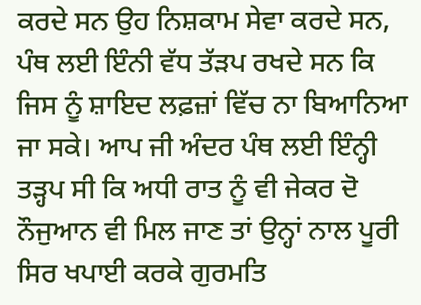ਕਰਦੇ ਸਨ ਉਹ ਨਿਸ਼ਕਾਮ ਸੇਵਾ ਕਰਦੇ ਸਨ, ਪੰਥ ਲਈ ਇੰਨੀ ਵੱਧ ਤੱੜਪ ਰਖਦੇ ਸਨ ਕਿ ਜਿਸ ਨੂੰ ਸ਼ਾਇਦ ਲਫ਼ਜ਼ਾਂ ਵਿੱਚ ਨਾ ਬਿਆਨਿਆ ਜਾ ਸਕੇ। ਆਪ ਜੀ ਅੰਦਰ ਪੰਥ ਲਈ ਇੰਨ੍ਹੀ ਤੜ੍ਹਪ ਸੀ ਕਿ ਅਧੀ ਰਾਤ ਨੂੰ ਵੀ ਜੇਕਰ ਦੋ ਨੌਜੁਆਨ ਵੀ ਮਿਲ ਜਾਣ ਤਾਂ ਉਨ੍ਹਾਂ ਨਾਲ ਪੂਰੀ ਸਿਰ ਖਪਾਈ ਕਰਕੇ ਗੁਰਮਤਿ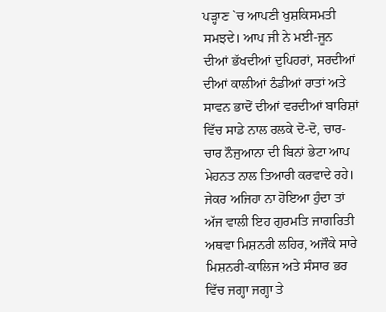ਪੜ੍ਹਾਣ `ਚ ਆਪਣੀ ਖੁਸ਼ਕਿਸਮਤੀ ਸਮਝਦੇ। ਆਪ ਜੀ ਨੇ ਮਈ-ਜੂਨ ਦੀਆਂ ਭੱਖਦੀਆਂ ਦੁਪਿਹਰਾਂ, ਸਰਦੀਆਂ ਦੀਆਂ ਕਾਲੀਆਂ ਠੰਡੀਆਂ ਰਾਤਾਂ ਅਤੇ ਸਾਵਨ ਭਾਦੋਂ ਦੀਆਂ ਵਰਦੀਆਂ ਬਾਰਿਸ਼ਾਂ ਵਿੱਚ ਸਾਡੇ ਨਾਲ ਰਲਕੇ ਦੋ-ਦੋ, ਚਾਰ-ਚਾਰ ਨੌਜੁਆਨਾ ਦੀ ਬਿਨਾਂ ਭੇਟਾ ਆਪ ਮੇਹਨਤ ਨਾਲ ਤਿਆਰੀ ਕਰਵਾਦੇ ਰਹੇ। ਜੇਕਰ ਅਜਿਹਾ ਨਾ ਹੋਇਆ ਹੁੰਦਾ ਤਾਂ ਅੱਜ ਵਾਲੀ ਇਹ ਗੁਰਮਤਿ ਜਾਗਰਿਤੀ ਅਥਵਾ ਮਿਸ਼ਨਰੀ ਲਹਿਰ, ਅਜੌਕੇ ਸਾਰੇ ਮਿਸ਼ਨਰੀ-ਕਾਲਿਜ ਅਤੇ ਸੰਸਾਰ ਭਰ ਵਿੱਚ ਜਗ੍ਹਾ ਜਗ੍ਹਾ ਤੇ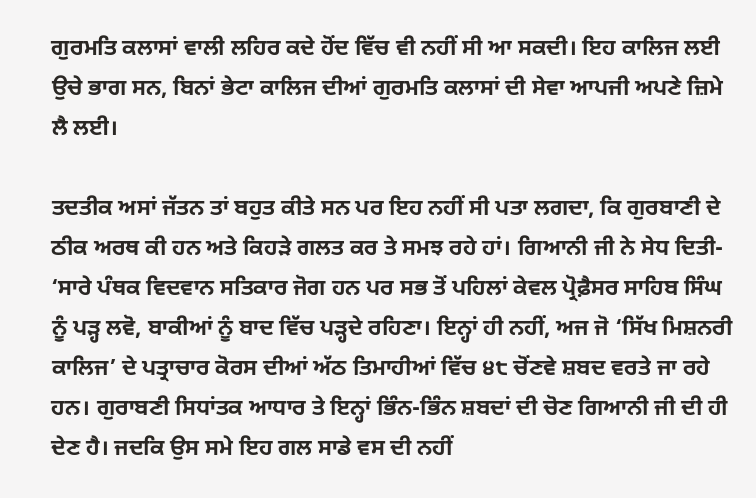ਗੁਰਮਤਿ ਕਲਾਸਾਂ ਵਾਲੀ ਲਹਿਰ ਕਦੇ ਹੋਂਦ ਵਿੱਚ ਵੀ ਨਹੀਂ ਸੀ ਆ ਸਕਦੀ। ਇਹ ਕਾਲਿਜ ਲਈ ਉਚੇ ਭਾਗ ਸਨ, ਬਿਨਾਂ ਭੇਟਾ ਕਾਲਿਜ ਦੀਆਂ ਗੁਰਮਤਿ ਕਲਾਸਾਂ ਦੀ ਸੇਵਾ ਆਪਜੀ ਅਪਣੇ ਜ਼ਿਮੇ ਲੈ ਲਈ।

ਤਦਤੀਕ ਅਸਾਂ ਜੱਤਨ ਤਾਂ ਬਹੁਤ ਕੀਤੇ ਸਨ ਪਰ ਇਹ ਨਹੀਂ ਸੀ ਪਤਾ ਲਗਦਾ, ਕਿ ਗੁਰਬਾਣੀ ਦੇ ਠੀਕ ਅਰਥ ਕੀ ਹਨ ਅਤੇ ਕਿਹੜੇ ਗਲਤ ਕਰ ਤੇ ਸਮਝ ਰਹੇ ਹਾਂ। ਗਿਆਨੀ ਜੀ ਨੇ ਸੇਧ ਦਿਤੀ- ‘ਸਾਰੇ ਪੰਥਕ ਵਿਦਵਾਨ ਸਤਿਕਾਰ ਜੋਗ ਹਨ ਪਰ ਸਭ ਤੋਂ ਪਹਿਲਾਂ ਕੇਵਲ ਪ੍ਰੋਫ਼ੈਸਰ ਸਾਹਿਬ ਸਿੰਘ ਨੂੰ ਪੜ੍ਹ ਲਵੋ, ਬਾਕੀਆਂ ਨੂੰ ਬਾਦ ਵਿੱਚ ਪੜ੍ਹਦੇ ਰਹਿਣਾ। ਇਨ੍ਹਾਂ ਹੀ ਨਹੀਂ, ਅਜ ਜੋ ‘ਸਿੱਖ ਮਿਸ਼ਨਰੀ ਕਾਲਿਜ’ ਦੇ ਪਤ੍ਰਾਚਾਰ ਕੋਰਸ ਦੀਆਂ ਅੱਠ ਤਿਮਾਹੀਆਂ ਵਿੱਚ ੪੮ ਚੋਂਣਵੇ ਸ਼ਬਦ ਵਰਤੇ ਜਾ ਰਹੇ ਹਨ। ਗੁਰਾਬਣੀ ਸਿਧਾਂਤਕ ਆਧਾਰ ਤੇ ਇਨ੍ਹਾਂ ਭਿੰਨ-ਭਿੰਨ ਸ਼ਬਦਾਂ ਦੀ ਚੋਣ ਗਿਆਨੀ ਜੀ ਦੀ ਹੀ ਦੇਣ ਹੈ। ਜਦਕਿ ਉਸ ਸਮੇ ਇਹ ਗਲ ਸਾਡੇ ਵਸ ਦੀ ਨਹੀਂ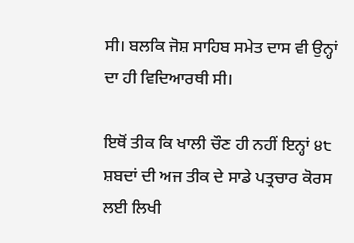ਸੀ। ਬਲਕਿ ਜੋਸ਼ ਸਾਹਿਬ ਸਮੇਤ ਦਾਸ ਵੀ ਉਨ੍ਹਾਂ ਦਾ ਹੀ ਵਿਦਿਆਰਥੀ ਸੀ।

ਇਥੋਂ ਤੀਕ ਕਿ ਖਾਲੀ ਚੌਣ ਹੀ ਨਹੀਂ ਇਨ੍ਹਾਂ ੪੮ ਸ਼ਬਦਾਂ ਦੀ ਅਜ ਤੀਕ ਦੇ ਸਾਡੇ ਪਤ੍ਰਚਾਰ ਕੋਰਸ ਲਈ ਲਿਖੀ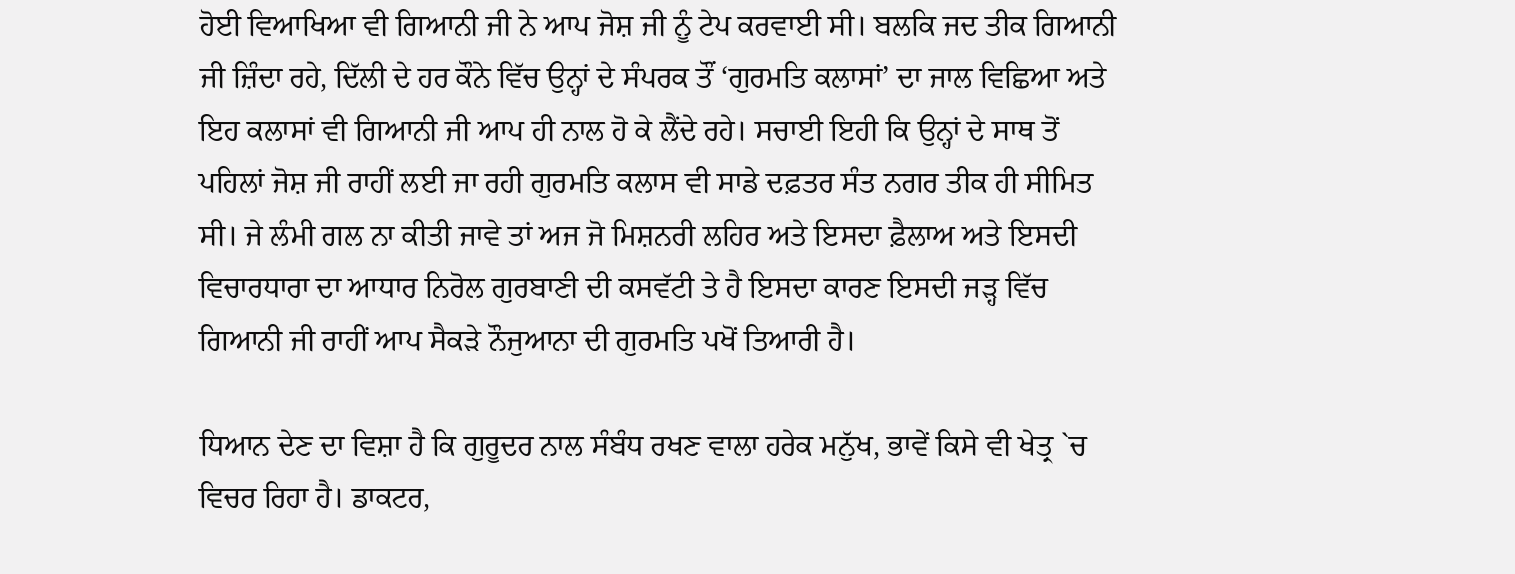ਹੋਈ ਵਿਆਖਿਆ ਵੀ ਗਿਆਨੀ ਜੀ ਨੇ ਆਪ ਜੋਸ਼ ਜੀ ਨੂੰ ਟੇਪ ਕਰਵਾਈ ਸੀ। ਬਲਕਿ ਜਦ ਤੀਕ ਗਿਆਨੀ ਜੀ ਜ਼ਿੰਦਾ ਰਹੇ, ਦਿੱਲੀ ਦੇ ਹਰ ਕੌਨੇ ਵਿੱਚ ਉਨ੍ਹਾਂ ਦੇ ਸੰਪਰਕ ਤੌਂ ‘ਗੁਰਮਤਿ ਕਲਾਸਾਂ’ ਦਾ ਜਾਲ ਵਿਛਿਆ ਅਤੇ ਇਹ ਕਲਾਸਾਂ ਵੀ ਗਿਆਨੀ ਜੀ ਆਪ ਹੀ ਨਾਲ ਹੋ ਕੇ ਲੈਂਦੇ ਰਹੇ। ਸਚਾਈ ਇਹੀ ਕਿ ਉਨ੍ਹਾਂ ਦੇ ਸਾਥ ਤੋਂ ਪਹਿਲਾਂ ਜੋਸ਼ ਜੀ ਰਾਹੀਂ ਲਈ ਜਾ ਰਹੀ ਗੁਰਮਤਿ ਕਲਾਸ ਵੀ ਸਾਡੇ ਦਫ਼ਤਰ ਸੰਤ ਨਗਰ ਤੀਕ ਹੀ ਸੀਮਿਤ ਸੀ। ਜੇ ਲੰਮੀ ਗਲ ਨਾ ਕੀਤੀ ਜਾਵੇ ਤਾਂ ਅਜ ਜੋ ਮਿਸ਼ਨਰੀ ਲਹਿਰ ਅਤੇ ਇਸਦਾ ਫ਼ੈਲਾਅ ਅਤੇ ਇਸਦੀ ਵਿਚਾਰਧਾਰਾ ਦਾ ਆਧਾਰ ਨਿਰੋਲ ਗੁਰਬਾਣੀ ਦੀ ਕਸਵੱਟੀ ਤੇ ਹੈ ਇਸਦਾ ਕਾਰਣ ਇਸਦੀ ਜੜ੍ਹ ਵਿੱਚ ਗਿਆਨੀ ਜੀ ਰਾਹੀਂ ਆਪ ਸੈਕੜੇ ਨੌਜੁਆਨਾ ਦੀ ਗੁਰਮਤਿ ਪਖੋਂ ਤਿਆਰੀ ਹੈ।

ਧਿਆਨ ਦੇਣ ਦਾ ਵਿਸ਼ਾ ਹੈ ਕਿ ਗੁਰੂਦਰ ਨਾਲ ਸੰਬੰਧ ਰਖਣ ਵਾਲਾ ਹਰੇਕ ਮਨੁੱਖ, ਭਾਵੇਂ ਕਿਸੇ ਵੀ ਖੇਤ੍ਰ `ਚ ਵਿਚਰ ਰਿਹਾ ਹੈ। ਡਾਕਟਰ,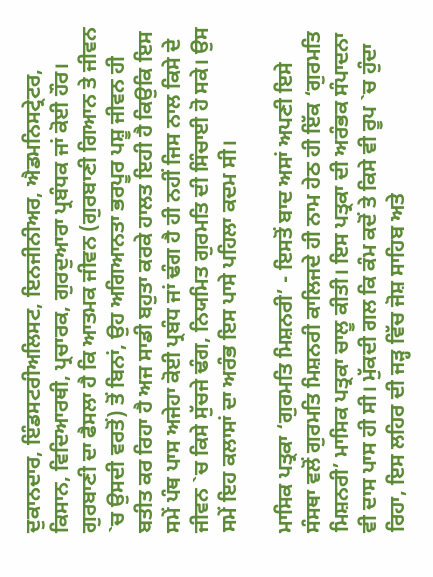ਦੁਕਾਨਦਾਰ, ਇੰਡਸਟਰੀਅਲਿਸਟ, ਇਨਜੀਨੀਅਰ, ਐਡਮਨਿਸਟ੍ਰੇਟਰ, ਕਿਸਾਨ, ਵਿਦਿਆਰਥੀ, ਪ੍ਰਚਾਰਕ, ਗੁਰਦੁਆਰਾ ਪ੍ਰਬੰਧਕ ਜਾਂ ਕੋਈ ਹੌਰ। ਗੁਰਬਾਣੀ ਦਾ ਫੈਸਲਾ ਹੈ ਕਿ ਆਤਮਕ ਜੀਵਨ (ਗੁਰਬਾਣੀ ਗਿਆਨ ਤੇ ਜੀਵਨ `ਚ ਉਸਦੀ ਵਰਤੋਂ) ਤੋਂ ਬਿਨਾਂ, ਉਹ ਅਗਿਆਨਤਾ ਭਰਪੂਰ ਪਸ਼ੂ ਜੀਵਨ ਹੀ ਬਤੀਤ ਕਰ ਰਿਹਾ ਹੈ ਅਜ ਸਾਡੀ ਬਹੁਤਾ ਕਰਕੇ ਹਾਲਤ ਇਹੀ ਹੈ ਕਿਉਕਿ ਇਸ ਸਮੇਂ ਪੰਥ ਪਾਸ ਅਜੇਹਾ ਕੋਈ ਪ੍ਰਬੰਧ ਜਾਂ ਢੰਗ ਹੈ ਹੀ ਨਹੀਂ ਜਿਸ ਨਾਲ ਕਿਸੇ ਦੇ ਜੀਵਨ `ਚ ਕਿਸੇ ਸੁੱਚਜੇ ਢੰਗ, ਨਿਯਮਿਤ ਗੁਰਮਤਿ ਦੀ ਸਿੰਚਾਈ ਹੋ ਸਕੇ। ਉਸ ਸਮੇਂ ਇਹ ਕਲਾਸਾਂ ਦਾ ਅਰੰਭ ਇਸ ਪਾਸੇ ਪਹਿਲਾ ਕਦਮ ਸੀ।

ਮਾਸਿਕ ਪਤ੍ਰਕਾ ‘ਗੁਰਮਤਿ ਮਿਸ਼ਨਰੀ’ - ਇਸਤੋਂ ਬਾਦ ਅਸਾਂ ਅਪਣੀ ਇਸੇ ਸੰਸਥਾ ਵਲੋਂ ਗੁਰਮਤਿ ਮਿਸ਼ਨਰੀ ਕਾਲਿਜਦੇ ਹੀ ਨਾਮ ਹੇਠ ਹੀ ਇੱਕ ‘ਗੁਰਮਤਿ ਮਿਸ਼ਨਰੀ’ ਮਾਸਿਕ ਪਤ੍ਰਕਾ ਚਾਲੂ ਕੀਤੀ। ਇਸ ਪਤ੍ਰਕਾ ਦੀ ਅਰੰਭਕ ਸੰਪਾਦਨਾ ਵੀ ਦਾਸ ਪਾਸ ਹੀ ਸੀ। ਮੁੱਕਦੀ ਗਲ ਕਿ ਕੰਮ ਕਦੋਂ ਤੇ ਕਿਸੇ ਵੀ ਰੂਪ `ਚ ਹੁੰਦਾ ਰਿਹਾ, ਇਸ ਲਹਿਰ ਦੀ ਜੜ੍ਹ ਵਿੱਚ ਜੋਸ਼ ਸਾਹਿਬ ਅਤੇ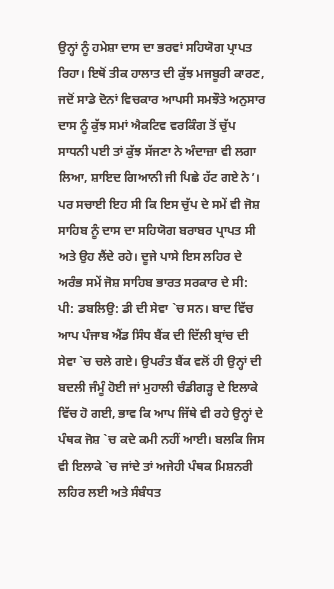ਉਨ੍ਹਾਂ ਨੂੰ ਹਮੇਸ਼ਾ ਦਾਸ ਦਾ ਭਰਵਾਂ ਸਹਿਯੋਗ ਪ੍ਰਾਪਤ ਰਿਹਾ। ਇਥੋਂ ਤੀਕ ਹਾਲਾਤ ਦੀ ਕੁੱਝ ਮਜਬੂਰੀ ਕਾਰਣ, ਜਦੋਂ ਸਾਡੇ ਦੋਨਾਂ ਵਿਚਕਾਰ ਆਪਸੀ ਸਮਝੌਤੇ ਅਨੁਸਾਰ ਦਾਸ ਨੂੰ ਕੁੱਝ ਸਮਾਂ ਐਕਟਿਵ ਵਰਕਿੰਗ ਤੋਂ ਚੁੱਪ ਸਾਧਨੀ ਪਈ ਤਾਂ ਕੁੱਝ ਸੱਜਣਾ ਨੇ ਅੰਦਾਜ਼ਾ ਵੀ ਲਗਾ ਲਿਆ, ਸ਼ਾਇਦ ਗਿਆਨੀ ਜੀ ਪਿਛੇ ਹੱਟ ਗਏ ਨੇ’। ਪਰ ਸਚਾਈ ਇਹ ਸੀ ਕਿ ਇਸ ਚੁੱਪ ਦੇ ਸਮੇਂ ਵੀ ਜੋਸ਼ ਸਾਹਿਬ ਨੂੰ ਦਾਸ ਦਾ ਸਹਿਯੋਗ ਬਰਾਬਰ ਪ੍ਰਾਪਤ ਸੀ ਅਤੇ ਉਹ ਲੈਂਦੇ ਰਹੇ। ਦੂਜੇ ਪਾਸੇ ਇਸ ਲਹਿਰ ਦੇ ਅਰੰਭ ਸਮੇਂ ਜੋਸ਼ ਸਾਹਿਬ ਭਾਰਤ ਸਰਕਾਰ ਦੇ ਸੀ: ਪੀ: ਡਬਲਿਉ: ਡੀ ਦੀ ਸੇਵਾ `ਚ ਸਨ। ਬਾਦ ਵਿੱਚ ਆਪ ਪੰਜਾਬ ਐਂਡ ਸਿੰਧ ਬੈਂਕ ਦੀ ਦਿੱਲੀ ਬ੍ਰਾਂਚ ਦੀ ਸੇਵਾ `ਚ ਚਲੇ ਗਏ। ਉਪਰੰਤ ਬੈਂਕ ਵਲੋਂ ਹੀ ਉਨ੍ਹਾਂ ਦੀ ਬਦਲੀ ਜੰਮੂੰ ਹੋਈ ਜਾਂ ਮੁਹਾਲੀ ਚੰਡੀਗੜ੍ਹ ਦੇ ਇਲਾਕੇ ਵਿੱਚ ਹੋ ਗਈ, ਭਾਵ ਕਿ ਆਪ ਜਿੱਥੇ ਵੀ ਰਹੇ ਉਨ੍ਹਾਂ ਦੇ ਪੰਥਕ ਜੋਸ਼ `ਚ ਕਦੇ ਕਮੀ ਨਹੀਂ ਆਈ। ਬਲਕਿ ਜਿਸ ਵੀ ਇਲਾਕੇ `ਚ ਜਾਂਦੇ ਤਾਂ ਅਜੇਹੀ ਪੰਥਕ ਮਿਸ਼ਨਰੀ ਲਹਿਰ ਲਈ ਅਤੇ ਸੰਬੰਧਤ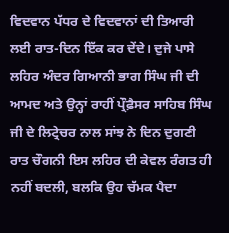ਵਿਦਵਾਨ ਪੱਧਰ ਦੇ ਵਿਦਵਾਨਾਂ ਦੀ ਤਿਆਰੀ ਲਈ ਰਾਤ-ਦਿਨ ਇੱਕ ਕਰ ਦੇਂਦੇ। ਦੁਜੇ ਪਾਸੇ ਲਹਿਰ ਅੰਦਰ ਗਿਆਨੀ ਭਾਗ ਸਿੰਘ ਜੀ ਦੀ ਆਮਦ ਅਤੇ ਉਨ੍ਹਾਂ ਰਾਹੀਂ ਪ੍ਰੌਫ਼ੈਸਰ ਸਾਹਿਬ ਸਿੰਘ ਜੀ ਦੇ ਲਿਟ੍ਰੇਚਰ ਨਾਲ ਸਾਂਝ ਨੇ ਦਿਨ ਦੁਗਣੀ ਰਾਤ ਚੌਗਨੀ ਇਸ ਲਹਿਰ ਦੀ ਕੇਵਲ ਰੰਗਤ ਹੀ ਨਹੀਂ ਬਦਲੀ, ਬਲਕਿ ਉਹ ਚੱਮਕ ਪੈਦਾ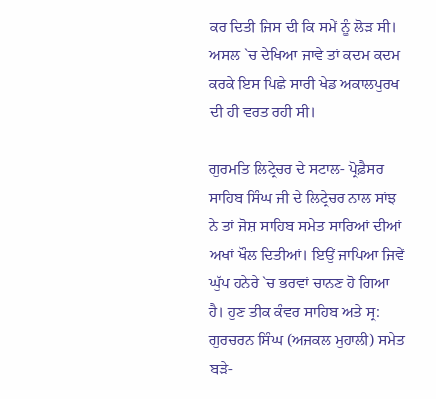ਕਰ ਦਿਤੀ ਜਿਸ ਦੀ ਕਿ ਸਮੇਂ ਨੂੰ ਲੋੜ ਸੀ। ਅਸਲ `ਚ ਦੇਖਿਆ ਜਾਵੇ ਤਾਂ ਕਦਮ ਕਦਮ ਕਰਕੇ ਇਸ ਪਿਛੇ ਸਾਰੀ ਖੇਡ ਅਕਾਲਪੁਰਖ ਦੀ ਹੀ ਵਰਤ ਰਹੀ ਸੀ।

ਗੁਰਮਤਿ ਲਿਟ੍ਰੇਚਰ ਦੇ ਸਟਾਲ- ਪ੍ਰੋਫ਼ੈਸਰ ਸਾਹਿਬ ਸਿੰਘ ਜੀ ਦੇ ਲਿਟ੍ਰੇਚਰ ਨਾਲ ਸਾਂਝ ਨੇ ਤਾਂ ਜੋਸ਼ ਸਾਹਿਬ ਸਮੇਤ ਸਾਰਿਆਂ ਦੀਆਂ ਅਖਾਂ ਖੌਲ ਦਿਤੀਆਂ। ਇਉਂ ਜਾਪਿਆ ਜਿਵੇਂ ਘੁੱਪ ਹਨੇਰੇ `ਚ ਭਰਵਾਂ ਚਾਨਣ ਹੋ ਗਿਆ ਹੈ। ਹੁਣ ਤੀਕ ਕੰਵਰ ਸਾਹਿਬ ਅਤੇ ਸ੍ਰ: ਗੁਰਚਰਨ ਸਿੰਘ (ਅਜਕਲ ਮੁਹਾਲੀ) ਸਮੇਤ ਬੜੇ-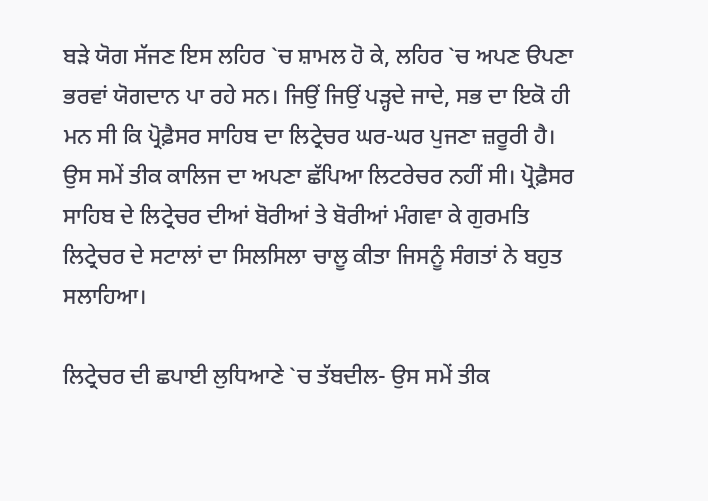ਬੜੇ ਯੋਗ ਸੱਜਣ ਇਸ ਲਹਿਰ `ਚ ਸ਼ਾਮਲ ਹੋ ਕੇ, ਲਹਿਰ `ਚ ਅਪਣ ੳਪਣਾ ਭਰਵਾਂ ਯੋਗਦਾਨ ਪਾ ਰਹੇ ਸਨ। ਜਿਉਂ ਜਿਉਂ ਪੜ੍ਹਦੇ ਜਾਦੇ, ਸਭ ਦਾ ਇਕੋ ਹੀ ਮਨ ਸੀ ਕਿ ਪ੍ਰੋਫ਼ੈਸਰ ਸਾਹਿਬ ਦਾ ਲਿਟ੍ਰੇਚਰ ਘਰ-ਘਰ ਪੁਜਣਾ ਜ਼ਰੂਰੀ ਹੈ। ਉਸ ਸਮੇਂ ਤੀਕ ਕਾਲਿਜ ਦਾ ਅਪਣਾ ਛੱਪਿਆ ਲਿਟਰੇਚਰ ਨਹੀਂ ਸੀ। ਪ੍ਰੋਫ਼ੈਸਰ ਸਾਹਿਬ ਦੇ ਲਿਟ੍ਰੇਚਰ ਦੀਆਂ ਬੋਰੀਆਂ ਤੇ ਬੋਰੀਆਂ ਮੰਗਵਾ ਕੇ ਗੁਰਮਤਿ ਲਿਟ੍ਰੇਚਰ ਦੇ ਸਟਾਲਾਂ ਦਾ ਸਿਲਸਿਲਾ ਚਾਲੂ ਕੀਤਾ ਜਿਸਨੂੰ ਸੰਗਤਾਂ ਨੇ ਬਹੁਤ ਸਲਾਹਿਆ।

ਲਿਟ੍ਰੇਚਰ ਦੀ ਛਪਾਈ ਲੁਧਿਆਣੇ `ਚ ਤੱਬਦੀਲ- ਉਸ ਸਮੇਂ ਤੀਕ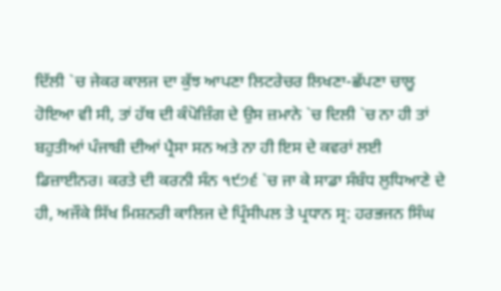ਦਿੱਲੀ `ਚ ਜੇਕਰ ਕਾਲਜ ਦਾ ਕੁੱਝ ਆਪਣਾ ਲਿਟਰੇਚਰ ਲਿਖਣਾ-ਛੱਪਣਾ ਚਾਲੂ ਹੋਇਆ ਵੀ ਸੀ, ਤਾਂ ਹੱਥ ਦੀ ਕੰਪੋਜ਼ਿੰਗ ਦੇ ਉਸ ਜ਼ਮਾਨੇ `ਚ ਦਿਲੀ `ਚ ਨਾ ਹੀ ਤਾਂ ਬਹੁਤੀਆਂ ਪੰਜਾਬੀ ਦੀਆਂ ਪ੍ਰੈਸਾ ਸਨ ਅਤੇ ਨਾ ਹੀ ਇਸ ਦੇ ਕਵਰਾਂ ਲਈ ਡਿਜ਼ਾਈਨਰ। ਕਰਤੇ ਦੀ ਕਰਨੀ ਸੰਨ ੧੯੭੬ `ਚ ਜਾ ਕੇ ਸਾਡਾ ਸੰਬੰਧ ਲੁਧਿਆਣੇ ਦੇ ਹੀ, ਅਜੌਕੇ ਸਿੱਖ ਮਿਸ਼ਨਰੀ ਕਾਲਿਜ ਦੇ ਪ੍ਰਿੰਸੀਪਲ ਤੇ ਪ੍ਰਧਾਨ ਸ੍ਰ: ਹਰਭਜਨ ਸਿੰਘ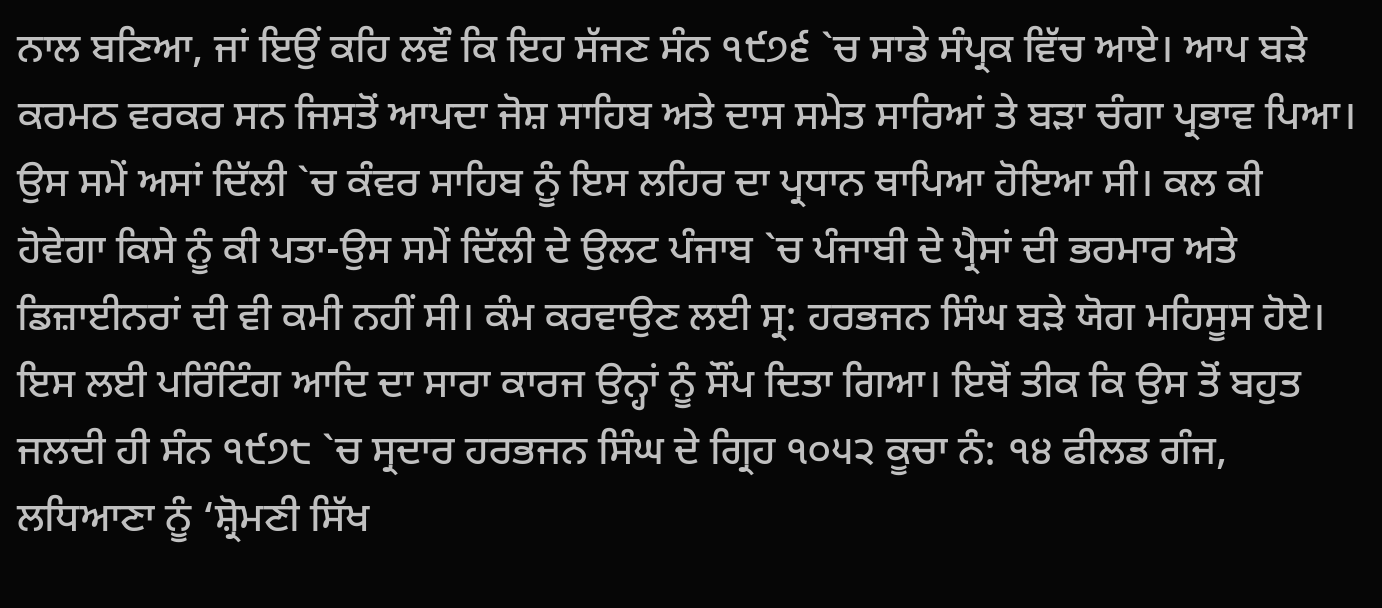ਨਾਲ ਬਣਿਆ, ਜਾਂ ਇਉਂ ਕਹਿ ਲਵੌ ਕਿ ਇਹ ਸੱਜਣ ਸੰਨ ੧੯੭੬ `ਚ ਸਾਡੇ ਸੰਪ੍ਰਕ ਵਿੱਚ ਆਏ। ਆਪ ਬੜੇ ਕਰਮਠ ਵਰਕਰ ਸਨ ਜਿਸਤੋਂ ਆਪਦਾ ਜੋਸ਼ ਸਾਹਿਬ ਅਤੇ ਦਾਸ ਸਮੇਤ ਸਾਰਿਆਂ ਤੇ ਬੜਾ ਚੰਗਾ ਪ੍ਰਭਾਵ ਪਿਆ। ਉਸ ਸਮੇਂ ਅਸਾਂ ਦਿੱਲੀ `ਚ ਕੰਵਰ ਸਾਹਿਬ ਨੂੰ ਇਸ ਲਹਿਰ ਦਾ ਪ੍ਰਧਾਨ ਥਾਪਿਆ ਹੋਇਆ ਸੀ। ਕਲ ਕੀ ਹੋਵੇਗਾ ਕਿਸੇ ਨੂੰ ਕੀ ਪਤਾ-ਉਸ ਸਮੇਂ ਦਿੱਲੀ ਦੇ ਉਲਟ ਪੰਜਾਬ `ਚ ਪੰਜਾਬੀ ਦੇ ਪ੍ਰੈਸਾਂ ਦੀ ਭਰਮਾਰ ਅਤੇ ਡਿਜ਼ਾਈਨਰਾਂ ਦੀ ਵੀ ਕਮੀ ਨਹੀਂ ਸੀ। ਕੰਮ ਕਰਵਾਉਣ ਲਈ ਸ੍ਰ: ਹਰਭਜਨ ਸਿੰਘ ਬੜੇ ਯੋਗ ਮਹਿਸੂਸ ਹੋਏ। ਇਸ ਲਈ ਪਰਿੰਟਿੰਗ ਆਦਿ ਦਾ ਸਾਰਾ ਕਾਰਜ ਉਨ੍ਹਾਂ ਨੂੰ ਸੌਂਪ ਦਿਤਾ ਗਿਆ। ਇਥੋਂ ਤੀਕ ਕਿ ਉਸ ਤੋਂ ਬਹੁਤ ਜਲਦੀ ਹੀ ਸੰਨ ੧੯੭੮ `ਚ ਸ੍ਰਦਾਰ ਹਰਭਜਨ ਸਿੰਘ ਦੇ ਗ੍ਰਿਹ ੧੦੫੨ ਕੂਚਾ ਨੰ: ੧੪ ਫੀਲਡ ਗੰਜ, ਲਧਿਆਣਾ ਨੂੰ ‘ਸ਼੍ਰੋਮਣੀ ਸਿੱਖ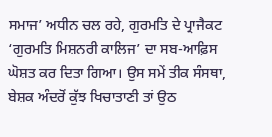ਸਮਾਜ’ ਅਧੀਨ ਚਲ ਰਹੇ, ਗੁਰਮਤਿ ਦੇ ਪ੍ਰਾਜੈਕਟ ‘ਗੁਰਮਤਿ ਮਿਸ਼ਨਰੀ ਕਾਲਿਜ’ ਦਾ ਸਬ-ਆਫ਼ਿਸ ਘੋਸ਼ਤ ਕਰ ਦਿਤਾ ਗਿਆ। ਉਸ ਸਮੇਂ ਤੀਕ ਸੰਸਥਾ, ਬੇਸ਼ਕ ਅੰਦਰੋਂ ਕੁੱਝ ਖਿਚਾਤਾਣੀ ਤਾਂ ਉਠ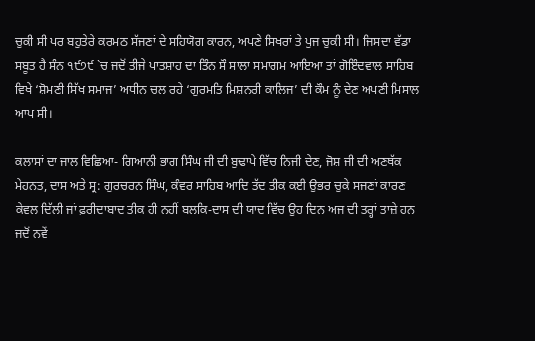ਚੁਕੀ ਸੀ ਪਰ ਬਹੁਤੇਰੇ ਕਰਮਠ ਸੱਜਣਾਂ ਦੇ ਸਹਿਯੋਗ ਕਾਰਨ, ਅਪਣੇ ਸਿਖਰਾਂ ਤੇ ਪੁਜ ਚੁਕੀ ਸੀ। ਜਿਸਦਾ ਵੱਡਾ ਸਬੂਤ ਹੈ ਸੰਨ ੧੯੭੯ `ਚ ਜਦੋਂ ਤੀਜੇ ਪਾਤਸ਼ਾਹ ਦਾ ਤਿੰਨ ਸੌ ਸਾਲਾ ਸਮਾਗਮ ਆਇਆ ਤਾਂ ਗੋਇੰਦਵਾਲ ਸਾਹਿਬ ਵਿਖੇ ‘ਸ਼ੋਮਣੀ ਸਿੱਖ ਸਮਾਜ’ ਅਧੀਨ ਚਲ ਰਹੇ ‘ਗੁਰਮਤਿ ਮਿਸ਼ਨਰੀ ਕਾਲਿਜ’ ਦੀ ਕੌਮ ਨੂੰ ਦੇਣ ਅਪਣੀ ਮਿਸਾਲ ਆਪ ਸੀ।

ਕਲਾਸਾਂ ਦਾ ਜਾਲ ਵਿਛਿਆ- ਗਿਆਨੀ ਭਾਗ ਸਿੰਘ ਜੀ ਦੀ ਬੁਢਾਪੇ ਵਿੱਚ ਨਿਜੀ ਦੇਣ, ਜੋਸ਼ ਜੀ ਦੀ ਅਣਥੱਕ ਮੇਹਨਤ, ਦਾਸ ਅਤੇ ਸ੍ਰ: ਗੁਰਚਰਨ ਸਿੰਘ, ਕੰਵਰ ਸਾਹਿਬ ਆਦਿ ਤੱਦ ਤੀਕ ਕਈ ਉਭਰ ਚੁਕੇ ਸਜਣਾਂ ਕਾਰਣ ਕੇਵਲ ਦਿੱਲੀ ਜਾਂ ਫ਼ਰੀਦਾਬਾਦ ਤੀਕ ਹੀ ਨਹੀਂ ਬਲਕਿ-ਦਾਸ ਦੀ ਯਾਦ ਵਿੱਚ ਉਹ ਦਿਨ ਅਜ ਦੀ ਤਰ੍ਹਾਂ ਤਾਜ਼ੇ ਹਨ ਜਦੋਂ ਨਵੇਂ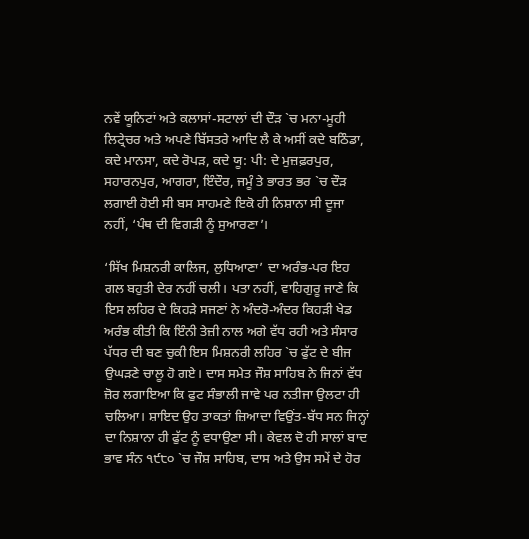ਨਵੇਂ ਯੂਨਿਟਾਂ ਅਤੇ ਕਲਾਸਾਂ-ਸਟਾਲਾਂ ਦੀ ਦੌੜ `ਚ ਮਨਾ-ਮੂਹੀ ਲਿਟ੍ਰੇਚਰ ਅਤੇ ਅਪਣੇ ਬਿੱਸਤਰੇ ਆਦਿ ਲੈ ਕੇ ਅਸੀਂ ਕਦੇ ਬਠਿੰਡਾ, ਕਦੇ ਮਾਨਸਾ, ਕਦੇ ਰੋਪੜ, ਕਦੇ ਯੂ: ਪੀ: ਦੇ ਮੁਜ਼ਫ਼ਰਪੁਰ, ਸਹਾਰਨਪੁਰ, ਆਗਰਾ, ਇੰਦੌਰ, ਜਮੂੰ ਤੇ ਭਾਰਤ ਭਰ `ਚ ਦੌੜ ਲਗਾਈ ਹੋਈ ਸੀ ਬਸ ਸਾਹਮਣੇ ਇਕੋ ਹੀ ਨਿਸ਼ਾਨਾ ਸੀ ਦੂਜਾ ਨਹੀਂ, ‘ਪੰਥ ਦੀ ਵਿਗੜੀ ਨੂੰ ਸੁਆਰਣਾ’।

‘ਸਿੱਖ ਮਿਸ਼ਨਰੀ ਕਾਲਿਜ, ਲੁਧਿਆਣਾ’ ਦਾ ਅਰੰਭ-ਪਰ ਇਹ ਗਲ ਬਹੁਤੀ ਦੇਰ ਨਹੀਂ ਚਲੀ। ਪਤਾ ਨਹੀਂ, ਵਾਹਿਗੁਰੂ ਜਾਣੇ ਕਿ ਇਸ ਲਹਿਰ ਦੇ ਕਿਹੜੇ ਸਜਣਾਂ ਨੇ ਅੰਦਰੋ-ਅੰਦਰ ਕਿਹੜੀ ਖੇਡ ਅਰੰਭ ਕੀਤੀ ਕਿ ਇੰਨੀ ਤੇਜ਼ੀ ਨਾਲ ਅਗੇ ਵੱਧ ਰਹੀ ਅਤੇ ਸੰਸਾਰ ਪੱਧਰ ਦੀ ਬਣ ਚੁਕੀ ਇਸ ਮਿਸ਼ਨਰੀ ਲਹਿਰ `ਚ ਫੁੱਟ ਦੇ ਬੀਜ ਉਘੜਣੇ ਚਾਲੂ ਹੋ ਗਏ। ਦਾਸ ਸਮੇਤ ਜੌਸ਼ ਸਾਹਿਬ ਨੇ ਜਿਨਾਂ ਵੱਧ ਜ਼ੋਰ ਲਗਾਇਆ ਕਿ ਫੁਟ ਸੰਭਾਲੀ ਜਾਵੇ ਪਰ ਨਤੀਜਾ ਉਲਟਾ ਹੀ ਚਲਿਆ। ਸ਼ਾਇਦ ਉਹ ਤਾਕਤਾਂ ਜ਼ਿਆਦਾ ਵਿਉਂਤ-ਬੱਧ ਸਨ ਜਿਨ੍ਹਾਂ ਦਾ ਨਿਸ਼ਾਨਾ ਹੀ ਫੁੱਟ ਨੂੰ ਵਧਾਉਣਾ ਸੀ। ਕੇਵਲ ਦੋ ਹੀ ਸਾਲਾਂ ਬਾਦ ਭਾਵ ਸੰਨ ੧੯੮੦ `ਚ ਜੌਸ਼ ਸਾਹਿਬ, ਦਾਸ ਅਤੇ ਉਸ ਸਮੇਂ ਦੇ ਹੋਰ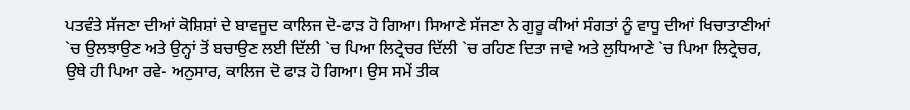ਪਤਵੰਤੇ ਸੱਜਣਾ ਦੀਆਂ ਕੋਸ਼ਿਸ਼ਾਂ ਦੇ ਬਾਵਜੂਦ ਕਾਲਿਜ ਦੋ-ਫਾੜ ਹੋ ਗਿਆ। ਸਿਆਣੇ ਸੱਜਣਾ ਨੇ ਗੁਰੂ ਕੀਆਂ ਸੰਗਤਾਂ ਨੂੰ ਵਾਧੂ ਦੀਆਂ ਖਿਚਾਤਾਣੀਆਂ `ਚ ਉਲਝਾਉਣ ਅਤੇ ਉਨ੍ਹਾਂ ਤੋਂ ਬਚਾਉਣ ਲਈ ਦਿੱਲੀ `ਚ ਪਿਆ ਲਿਟ੍ਰੇਚਰ ਦਿੱਲੀ `ਚ ਰਹਿਣ ਦਿਤਾ ਜਾਵੇ ਅਤੇ ਲੁਧਿਆਣੇ `ਚ ਪਿਆ ਲਿਟ੍ਰੇਚਰ, ਉਥੇ ਹੀ ਪਿਆ ਰਵੇ- ਅਨੁਸਾਰ, ਕਾਲਿਜ ਦੋ ਫਾੜ ਹੋ ਗਿਆ। ਉਸ ਸਮੇਂ ਤੀਕ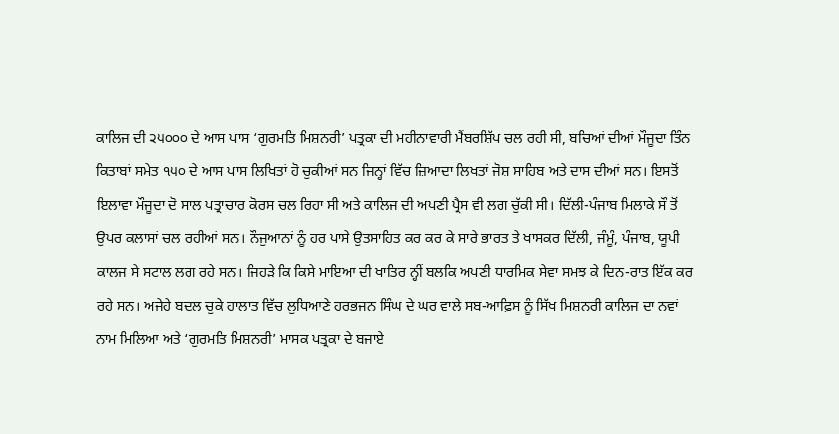ਕਾਲਿਜ ਦੀ ੨੫੦੦੦ ਦੇ ਆਸ ਪਾਸ ‘ਗੁਰਮਤਿ ਮਿਸ਼ਨਰੀ’ ਪਤ੍ਰਕਾ ਦੀ ਮਹੀਨਾਵਾਰੀ ਮੈਂਬਰਸ਼ਿੱਪ ਚਲ ਰਹੀ ਸੀ, ਬਚਿਆਂ ਦੀਆਂ ਮੌਜੂਦਾ ਤਿੰਨ ਕਿਤਾਬਾਂ ਸਮੇਤ ੧੫੦ ਦੇ ਆਸ ਪਾਸ ਲਿਖਿਤਾਂ ਹੋ ਚੁਕੀਆਂ ਸਨ ਜਿਨ੍ਹਾਂ ਵਿੱਚ ਜ਼ਿਆਦਾ ਲਿਖਤਾਂ ਜੋਸ਼ ਸਾਹਿਬ ਅਤੇ ਦਾਸ ਦੀਆਂ ਸਨ। ਇਸਤੋਂ ਇਲਾਵਾ ਮੌਜੂਦਾ ਦੋ ਸਾਲ ਪਤ੍ਰਾਚਾਰ ਕੋਰਸ ਚਲ ਰਿਹਾ ਸੀ ਅਤੇ ਕਾਲਿਜ ਦੀ ਅਪਣੀ ਪ੍ਰੈਸ ਵੀ ਲਗ ਚੁੱਕੀ ਸੀ। ਦਿੱਲੀ-ਪੰਜਾਬ ਮਿਲਾਕੇ ਸੌ ਤੋਂ ਉਪਰ ਕਲਾਸਾਂ ਚਲ ਰਹੀਆਂ ਸਨ। ਨੌਜੁਆਨਾਂ ਨੂੰ ਹਰ ਪਾਸੇ ਉਤਸਾਹਿਤ ਕਰ ਕਰ ਕੇ ਸਾਰੇ ਭਾਰਤ ਤੇ ਖਾਸਕਰ ਦਿੱਲੀ, ਜੰਮੂੰ, ਪੰਜਾਬ, ਯੂਪੀ ਕਾਲਜ ਸੇ ਸਟਾਲ ਲਗ ਰਹੇ ਸਨ। ਜਿਹੜੇ ਕਿ ਕਿਸੇ ਮਾਇਆ ਦੀ ਖਾਤਿਰ ਨ੍ਹੀਂ ਬਲਕਿ ਅਪਣੀ ਧਾਰਮਿਕ ਸੇਵਾ ਸਮਝ ਕੇ ਦਿਨ-ਰਾਤ ਇੱਕ ਕਰ ਰਹੇ ਸਨ। ਅਜੇਹੇ ਬਦਲ ਚੁਕੇ ਹਾਲਾਤ ਵਿੱਚ ਲੁਧਿਆਣੇ ਹਰਭਜਨ ਸਿੰਘ ਦੇ ਘਰ ਵਾਲੇ ਸਬ-ਆਫ਼ਿਸ ਨੂੰ ਸਿੱਖ ਮਿਸ਼ਨਰੀ ਕਾਲਿਜ ਦਾ ਨਵਾਂ ਨਾਮ ਮਿਲਿਆ ਅਤੇ ‘ਗੁਰਮਤਿ ਮਿਸ਼ਨਰੀ’ ਮਾਸਕ ਪਤ੍ਰਕਾ ਦੇ ਬਜਾਏ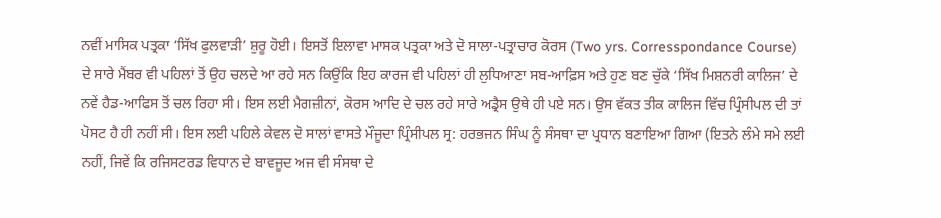ਨਵੀਂ ਮਾਸਿਕ ਪਤ੍ਰਕਾ ‘ਸਿੱਖ ਫੁਲਵਾੜੀ’ ਸ਼ੁਰੂ ਹੋਈ। ਇਸਤੋਂ ਇਲਾਵਾ ਮਾਸਕ ਪਤ੍ਰਕਾ ਅਤੇ ਦੋ ਸਾਲਾ-ਪਤ੍ਰਾਚਾਰ ਕੋਰਸ (Two yrs. Corresspondance Course) ਦੇ ਸਾਰੇ ਮੈਂਬਰ ਵੀ ਪਹਿਲਾਂ ਤੋਂ ਉਹ ਚਲਦੇ ਆ ਰਹੇ ਸਨ ਕਿਉਂਕਿ ਇਹ ਕਾਰਜ ਵੀ ਪਹਿਲਾਂ ਹੀ ਲੁਧਿਆਣਾ ਸਬ-ਆਫ਼ਿਸ ਅਤੇ ਹੁਣ ਬਣ ਚੁੱਕੇ ‘ਸਿੱਖ ਮਿਸ਼ਨਰੀ ਕਾਲਿਜ’ ਦੇ ਨਵੇਂ ਹੈਡ-ਆਫਿਸ ਤੋਂ ਚਲ ਰਿਹਾ ਸੀ। ਇਸ ਲਈ ਮੈਗਜ਼ੀਨਾਂ, ਕੋਰਸ ਆਦਿ ਦੇ ਚਲ ਰਹੇ ਸਾਰੇ ਅਡ੍ਰੈਸ ਉਥੇ ਹੀ ਪਏ ਸਨ। ਉਸ ਵੱਕਤ ਤੀਕ ਕਾਲਿਜ ਵਿੱਚ ਪ੍ਰਿੰਸੀਪਲ ਦੀ ਤਾਂ ਪੋਸਟ ਹੈ ਹੀ ਨਹੀਂ ਸੀ। ਇਸ ਲਈ ਪਹਿਲੇ ਕੇਵਲ ਦੋ ਸਾਲਾਂ ਵਾਸਤੇ ਮੌਜੂਦਾ ਪ੍ਰਿੰਸੀਪਲ ਸ੍ਰ: ਹਰਭਜਨ ਸਿੰਘ ਨੂੰ ਸੰਸਥਾ ਦਾ ਪ੍ਰਧਾਨ ਬਣਾਇਆ ਗਿਆ (ਇਤਨੇ ਲੰਮੇ ਸਮੇ ਲਈ ਨਹੀਂ, ਜਿਵੇਂ ਕਿ ਰਜਿਸਟਰਡ ਵਿਧਾਨ ਦੇ ਬਾਵਜੂਦ ਅਜ ਵੀ ਸੰਸਥਾ ਦੇ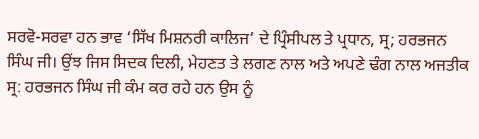ਸਰਵੋ-ਸਰਵਾ ਹਨ ਭਾਵ ‘ਸਿੱਖ ਮਿਸ਼ਨਰੀ ਕਾਲਿਜ’ ਦੇ ਪ੍ਰਿੰਸੀਪਲ ਤੇ ਪ੍ਰਧਾਨ, ਸ੍ਰ; ਹਰਭਜਨ ਸਿੰਘ ਜੀ। ਉਂਝ ਜਿਸ ਸਿਦਕ ਦਿਲੀ, ਮੇਹਣਤ ਤੇ ਲਗਣ ਨਾਲ ਅਤੇ ਅਪਣੇ ਢੰਗ ਨਾਲ ਅਜਤੀਕ ਸ੍ਰ: ਹਰਭਜਨ ਸਿੰਘ ਜੀ ਕੰਮ ਕਰ ਰਹੇ ਹਨ ਉਸ ਨੂੰ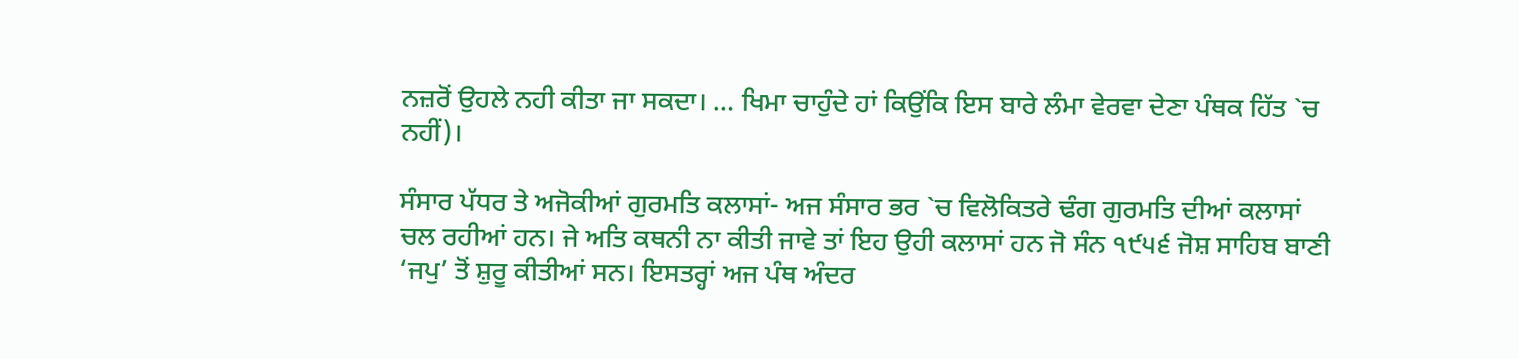ਨਜ਼ਰੋਂ ਉਹਲੇ ਨਹੀ ਕੀਤਾ ਜਾ ਸਕਦਾ। … ਖਿਮਾ ਚਾਹੁੰਦੇ ਹਾਂ ਕਿਉਂਕਿ ਇਸ ਬਾਰੇ ਲੰਮਾ ਵੇਰਵਾ ਦੇਣਾ ਪੰਥਕ ਹਿੱਤ `ਚ ਨਹੀਂ)।

ਸੰਸਾਰ ਪੱਧਰ ਤੇ ਅਜੋਕੀਆਂ ਗੁਰਮਤਿ ਕਲਾਸਾਂ- ਅਜ ਸੰਸਾਰ ਭਰ `ਚ ਵਿਲੋਕਿਤਰੇ ਢੰਗ ਗੁਰਮਤਿ ਦੀਆਂ ਕਲਾਸਾਂ ਚਲ ਰਹੀਆਂ ਹਨ। ਜੇ ਅਤਿ ਕਥਨੀ ਨਾ ਕੀਤੀ ਜਾਵੇ ਤਾਂ ਇਹ ਉਹੀ ਕਲਾਸਾਂ ਹਨ ਜੋ ਸੰਨ ੧੯੫੬ ਜੋਸ਼ ਸਾਹਿਬ ਬਾਣੀ ‘ਜਪੁ’ ਤੋਂ ਸ਼ੁਰੂ ਕੀਤੀਆਂ ਸਨ। ਇਸਤਰ੍ਹਾਂ ਅਜ ਪੰਥ ਅੰਦਰ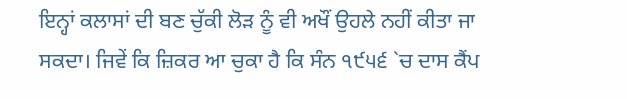ਇਨ੍ਹਾਂ ਕਲਾਸਾਂ ਦੀ ਬਣ ਚੁੱਕੀ ਲੋੜ ਨੂੰ ਵੀ ਅਖੌਂ ਉਹਲੇ ਨਹੀਂ ਕੀਤਾ ਜਾ ਸਕਦਾ। ਜਿਵੇਂ ਕਿ ਜ਼ਿਕਰ ਆ ਚੁਕਾ ਹੈ ਕਿ ਸੰਨ ੧੯੫੬ `ਚ ਦਾਸ ਕੈਂਪ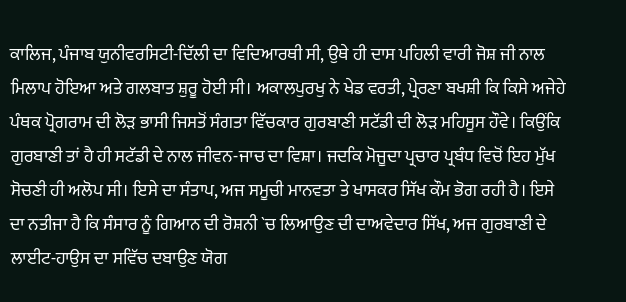ਕਾਲਿਜ, ਪੰਜਾਬ ਯੁਨੀਵਰਸਿਟੀ-ਦਿੱਲੀ ਦਾ ਵਿਦਿਆਰਥੀ ਸੀ, ਉਥੇ ਹੀ ਦਾਸ ਪਹਿਲੀ ਵਾਰੀ ਜੋਸ਼ ਜੀ ਨਾਲ ਮਿਲਾਪ ਹੋਇਆ ਅਤੇ ਗਲਬਾਤ ਸ਼ੁਰੂ ਹੋਈ ਸੀ। ਅਕਾਲਪੁਰਖੁ ਨੇ ਖੇਡ ਵਰਤੀ, ਪ੍ਰੇਰਣਾ ਬਖਸ਼ੀ ਕਿ ਕਿਸੇ ਅਜੇਹੇ ਪੰਥਕ ਪ੍ਰੋਗਰਾਮ ਦੀ ਲੋੜ ਭਾਸੀ ਜਿਸਤੋਂ ਸੰਗਤਾ ਵਿੱਚਕਾਰ ਗੁਰਬਾਣੀ ਸਟੱਡੀ ਦੀ ਲੋੜ ਮਹਿਸੂਸ ਹੌਵੇ। ਕਿਉਂਕਿ ਗੁਰਬਾਣੀ ਤਾਂ ਹੈ ਹੀ ਸਟੱਡੀ ਦੇ ਨਾਲ ਜੀਵਨ-ਜਾਚ ਦਾ ਵਿਸ਼ਾ। ਜਦਕਿ ਮੋਜੂਦਾ ਪ੍ਰਚਾਰ ਪ੍ਰਬੰਧ ਵਿਚੋਂ ਇਹ ਮੁੱਖ ਸੋਚਣੀ ਹੀ ਅਲੋਪ ਸੀ। ਇਸੇ ਦਾ ਸੰਤਾਪ, ਅਜ ਸਮੂਚੀ ਮਾਨਵਤਾ ਤੇ ਖਾਸਕਰ ਸਿੱਖ ਕੌਮ ਭੋਗ ਰਹੀ ਹੈ। ਇਸੇ ਦਾ ਨਤੀਜਾ ਹੈ ਕਿ ਸੰਸਾਰ ਨੂੰ ਗਿਆਨ ਦੀ ਰੋਸ਼ਨੀ `ਚ ਲਿਆਉਣ ਦੀ ਦਾਅਵੇਦਾਰ ਸਿੱਖ, ਅਜ ਗੁਰਬਾਣੀ ਦੇ ਲਾਈਟ-ਹਾਉਸ ਦਾ ਸਵਿੱਚ ਦਬਾਉਣ ਯੋਗ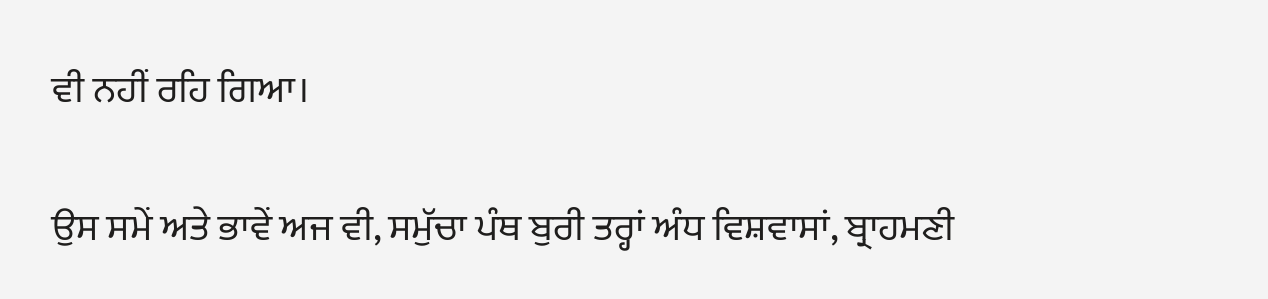ਵੀ ਨਹੀਂ ਰਹਿ ਗਿਆ।

ਉਸ ਸਮੇਂ ਅਤੇ ਭਾਵੇਂ ਅਜ ਵੀ, ਸਮੁੱਚਾ ਪੰਥ ਬੁਰੀ ਤਰ੍ਹਾਂ ਅੰਧ ਵਿਸ਼ਵਾਸਾਂ, ਬ੍ਰਾਹਮਣੀ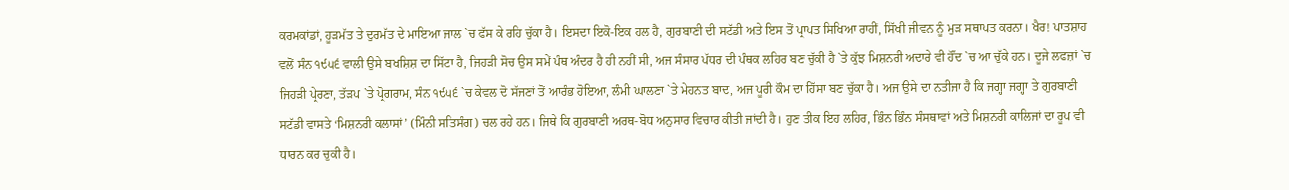ਕਰਮਕਾਂਡਾਂ, ਹੂੜਮੱਤ ਤੇ ਦੁਰਮੱਤ ਦੇ ਮਾਇਆ ਜਾਲ `ਚ ਫੱਸ ਕੇ ਰਹਿ ਚੁੱਕਾ ਹੈ। ਇਸਦਾ ਇਕੋ-ਇਕ ਹਲ ਹੈ, ਗੁਰਬਾਣੀ ਦੀ ਸਟੱਡੀ ਅਤੇ ਇਸ ਤੋਂ ਪ੍ਰਾਪਤ ਸਿਖਿਆ ਰਾਹੀਂ, ਸਿੱਖੀ ਜੀਵਨ ਨੂੰ ਮੁੜ ਸਥਾਪਤ ਕਰਨਾ। ਖੈਰ! ਪਾਤਸ਼ਾਹ ਵਲੋਂ ਸੰਨ ੧੯੫੬ ਵਾਲੀ ਉਸੇ ਬਖਸ਼ਿਸ਼ ਦਾ ਸਿੱਟਾ ਹੈ, ਜਿਹੜੀ ਸੋਚ ਉਸ ਸਮੇਂ ਪੰਥ ਅੰਦਰ ਹੈ ਹੀ ਨਹੀਂ ਸੀ, ਅਜ ਸੰਸਾਰ ਪੱਧਰ ਦੀ ਪੰਥਕ ਲਹਿਰ ਬਣ ਚੁੱਕੀ ਹੈ `ਤੇ ਕੁੱਝ ਮਿਸ਼ਨਰੀ ਅਦਾਰੇ ਵੀ ਹੌਂਦ `ਚ ਆ ਚੁੱਕੇ ਹਨ। ਦੂਜੇ ਲਫਜ਼ਾਂ `ਚ ਜਿਹੜੀ ਪ੍ਰੇਰਣਾ, ਤੱੜਪ `ਤੇ ਪ੍ਰੋਗਰਾਮ, ਸੰਨ ੧੯੫੬ `ਚ ਕੇਵਲ ਦੋ ਸੱਜਣਾਂ ਤੋਂ ਆਰੰਭ ਹੋਇਆ, ਲੰਮੀ ਘਾਲਣਾ `ਤੇ ਮੇਹਨਤ ਬਾਦ, ਅਜ ਪੂਰੀ ਕੌਮ ਦਾ ਹਿੱਸਾ ਬਣ ਚੁੱਕਾ ਹੈ। ਅਜ ਉਸੇ ਦਾ ਨਤੀਜਾ ਹੈ ਕਿ ਜਗ੍ਹਾ ਜਗ੍ਹਾ ਤੇ ਗੁਰਬਾਣੀ ਸਟੱਡੀ ਵਾਸਤੇ ‘ਮਿਸ਼ਨਰੀ ਕਲਾਸਾਂ’ (ਮਿੰਨੀ ਸਤਿਸੰਗ) ਚਲ ਰਹੇ ਹਨ। ਜਿਥੇ ਕਿ ਗੁਰਬਾਣੀ ਅਰਥ-ਬੋਧ ਅਨੁਸਾਰ ਵਿਚਾਰ ਕੀਤੀ ਜਾਂਦੀ ਹੈ। ਹੁਣ ਤੀਕ ਇਹ ਲਹਿਰ, ਭਿੰਨ ਭਿੰਨ ਸੰਸਥਾਵਾਂ ਅਤੇ ਮਿਸ਼ਨਰੀ ਕਾਲਿਜਾਂ ਦਾ ਰੂਪ ਵੀ ਧਾਰਨ ਕਰ ਚੁਕੀ ਹੈ।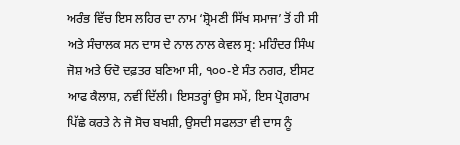ਅਰੰਭ ਵਿੱਚ ਇਸ ਲਹਿਰ ਦਾ ਨਾਮ ‘ਸ਼੍ਰੋਮਣੀ ਸਿੱਖ ਸਮਾਜ’ ਤੋਂ ਹੀ ਸੀ ਅਤੇ ਸੰਚਾਲਕ ਸਨ ਦਾਸ ਦੇ ਨਾਲ ਨਾਲ ਕੇਵਲ ਸ੍ਰ: ਮਹਿੰਦਰ ਸਿੰਘ ਜੋਸ਼ ਅਤੇ ਓਦੋ ਦਫ਼ਤਰ ਬਣਿਆ ਸੀ, ੧੦੦-ਏ ਸੰਤ ਨਗਰ, ਈਸਟ ਆਫ ਕੈਲਾਸ਼, ਨਵੀਂ ਦਿੱਲੀ। ਇਸਤਰ੍ਹਾਂ ਉਸ ਸਮੇਂ, ਇਸ ਪ੍ਰੋਗਰਾਮ ਪਿੱਛੇ ਕਰਤੇ ਨੇ ਜੋ ਸੋਚ ਬਖਸ਼ੀ, ਉਸਦੀ ਸਫਲਤਾ ਵੀ ਦਾਸ ਨੂੰ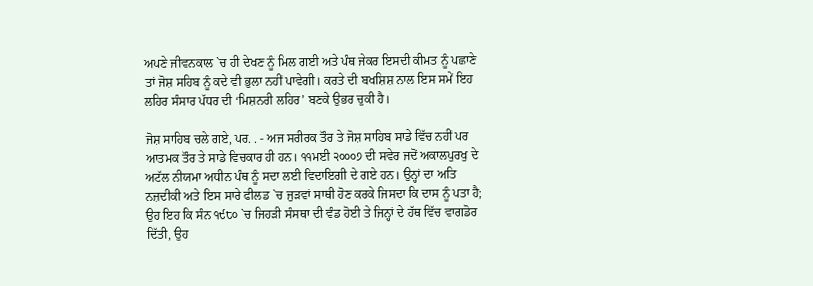ਅਪਣੇ ਜੀਵਨਕਾਲ `ਚ ਹੀ ਦੇਖਣ ਨੂੰ ਮਿਲ ਗਈ ਅਤੇ ਪੰਥ ਜੇਕਰ ਇਸਦੀ ਕੀਮਤ ਨੂੰ ਪਛਾਣੇ ਤਾਂ ਜੋਸ਼ ਸਹਿਬ ਨੂੰ ਕਦੇ ਵੀ ਭੁਲਾ ਨਹੀਂ ਪਾਵੇਗੀ। ਕਰਤੇ ਦੀ ਬਖਸ਼ਿਸ਼ ਨਾਲ ਇਸ ਸਮੇਂ ਇਹ ਲਹਿਰ ਸੰਸਾਰ ਪੱਧਰ ਦੀ ‘ਮਿਸ਼ਨਰੀ ਲਹਿਰ’ ਬਣਕੇ ਉਭਰ ਚੁਕੀ ਹੈ।

ਜੋਸ਼ ਸਾਹਿਬ ਚਲੇ ਗਏ, ਪਰ. . - ਅਜ ਸਰੀਰਕ ਤੌਰ ਤੇ ਜੋਸ਼ ਸਾਹਿਬ ਸਾਡੇ ਵਿੱਚ ਨਹੀਂ ਪਰ ਆਤਮਕ ਤੌਰ ਤੇ ਸਾਡੇ ਵਿਚਕਾਰ ਹੀ ਹਨ। ੧੧ਮਈ ੨੦੦੦੭ ਦੀ ਸਵੇਰ ਜਦੋਂ ਅਕਾਲਪੁਰਖੁ ਦੇ ਅਟੱਲ ਨੀਯਮਾ ਅਧੀਨ ਪੰਥ ਨੂੰ ਸਦਾ ਲਈ ਵਿਦਾਇਗੀ ਦੇ ਗਏ ਹਨ। ਉਨ੍ਹਾਂ ਦਾ ਅਤਿ ਨਜ਼ਦੀਕੀ ਅਤੇ ਇਸ ਸਾਰੇ ਫੀਲਡ `ਚ ਜੁੜਵਾਂ ਸਾਥੀ ਹੋਣ ਕਰਕੇ ਜਿਸਦਾ ਕਿ ਦਾਸ ਨੂੰ ਪਤਾ ਹੈ; ਉਹ ਇਹ ਕਿ ਸੰਨ ੧੯੮੦ `ਚ ਜਿਹੜੀ ਸੰਸਥਾ ਦੀ ਵੰਡ ਹੋਈ ਤੇ ਜਿਨ੍ਹਾਂ ਦੇ ਹੱਥ ਵਿੱਚ ਵਾਗਡੋਰ ਦਿੱਤੀ, ਉਹ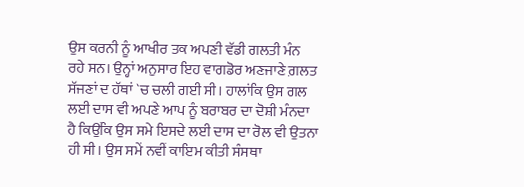ਉਸ ਕਰਨੀ ਨੂੰ ਆਖੀਰ ਤਕ ਅਪਣੀ ਵੱਡੀ ਗਲਤੀ ਮੰਨ ਰਹੇ ਸਨ। ਉਨ੍ਹਾਂ ਅਨੁਸਾਰ ਇਹ ਵਾਗਡੋਰ ਅਣਜਾਣੇ ਗ਼ਲਤ ਸੱਜਣਾਂ ਦ ਹੱਥਾਂ `ਚ ਚਲੀ ਗਈ ਸੀ। ਹਾਲਾਂਕਿ ਉਸ ਗਲ ਲਈ ਦਾਸ ਵੀ ਅਪਣੇ ਆਪ ਨੂੰ ਬਰਾਬਰ ਦਾ ਦੋਸ਼ੀ ਮੰਨਦਾ ਹੈ ਕਿਉਂਕਿ ਉਸ ਸਮੇ ਇਸਦੇ ਲਈ ਦਾਸ ਦਾ ਰੋਲ ਵੀ ਉਤਨਾ ਹੀ ਸੀ। ਉਸ ਸਮੇਂ ਨਵੀਂ ਕਾਇਮ ਕੀਤੀ ਸੰਸਥਾ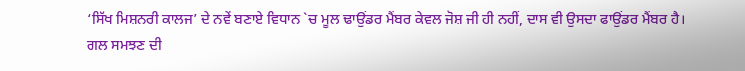‘ਸਿੱਖ ਮਿਸ਼ਨਰੀ ਕਾਲਜ’ ਦੇ ਨਵੇਂ ਬਣਾਏ ਵਿਧਾਨ `ਚ ਮੂਲ ਢਾਉਂਡਰ ਮੈਂਬਰ ਕੇਵਲ ਜੋਸ਼ ਜੀ ਹੀ ਨਹੀਂ, ਦਾਸ ਵੀ ਉਸਦਾ ਫਾਉਂਡਰ ਮੈਂਬਰ ਹੈ। ਗਲ ਸਮਝਣ ਦੀ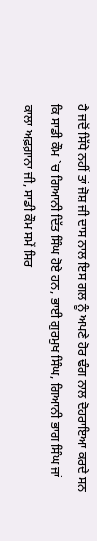ਹੈ ਜਦੋਂ ਸਿੱਧੇ ਨਹੀਂ ਤਾਂ ਜੋਸ਼ ਜੀ ਦਾਸ ਨਾਲ ਇਸ ਗਲ ਨੂੰ ਅਪਣੇ ਹੋਰ ਢੰਗ ਨਾਲ ਦੋਹਰਾਇਆ ਕਰਦੇ ਸਨ ਕਿ ਸਾਡੀ ਕੌਮ `ਚ ਗਿਆਨੀ ਦਿੱਤ ਸਿੰਘ ਹੋਏ ਹਨ, ਭਾਈ ਗੁਰਮੁਖ ਸਿੰਘ, ਗਿਆਨੀ ਭਾਗ ਸਿੰਘ ਜਾਂ ਕਾਲਾ ਅਫ਼ਗ਼ਾਨਾ ਜੀ, ਸਾਡੀ ਕੌਮ ਸਮੇਂ ਸਿਰ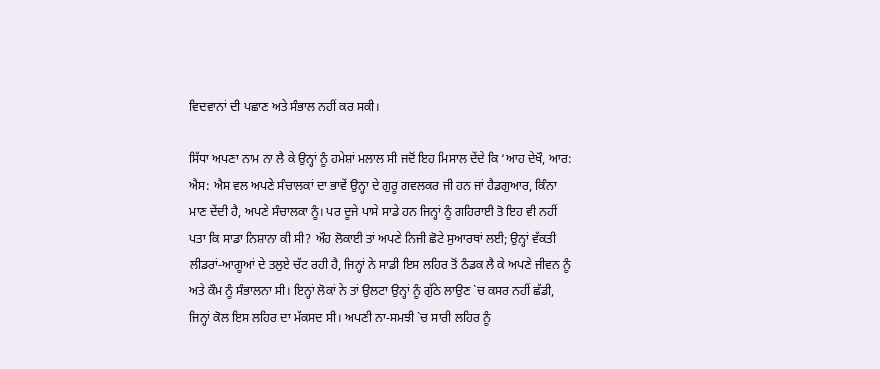ਵਿਦਵਾਨਾਂ ਦੀ ਪਛਾਣ ਅਤੇ ਸੰਭਾਲ ਨਹੀਂ ਕਰ ਸਕੀ।

ਸਿੱਧਾ ਅਪਣਾ ਨਾਮ ਨਾ ਲੈ ਕੇ ਉਨ੍ਹਾਂ ਨੂੰ ਹਮੇਸ਼ਾਂ ਮਲਾਲ ਸੀ ਜਦੋਂ ਇਹ ਮਿਸਾਲ ਦੇਂਦੇ ਕਿ ‘ਆਹ ਦੇਖੌ, ਆਰ: ਐਸ: ਐਸ ਵਲ ਅਪਣੇ ਸੰਚਾਲਕਾਂ ਦਾ ਭਾਵੇਂ ਉਨ੍ਹਾ ਦੇ ਗੁਰੂ ਗਵਲਕਰ ਜੀ ਹਨ ਜਾਂ ਹੈਡਗੁਆਰ, ਕਿੰਨਾ ਮਾਣ ਦੇਂਦੀ ਹੈ, ਅਪਣੇ ਸੰਚਾਲਕਾ ਨੂੰ। ਪਰ ਦੂਜੇ ਪਾਸੇ ਸਾਡੇ ਹਨ ਜਿਨ੍ਹਾਂ ਨੂੰ ਗਹਿਰਾਈ ਤੋ ਇਹ ਵੀ ਨਹੀਂ ਪਤਾ ਕਿ ਸਾਡਾ ਨਿਸ਼ਾਨਾ ਕੀ ਸੀ? ਔਹ ਲੋਕਾਈ ਤਾਂ ਅਪਣੇ ਨਿਜੀ ਛੋਟੇ ਸੁਆਰਥਾਂ ਲਈ; ਉਨ੍ਹਾਂ ਵੱਕਤੀ ਲੀਡਰਾਂ-ਆਗੂਆਂ ਦੇ ਤਲੁਏ ਚੱਟ ਰਹੀ ਹੈ, ਜਿਨ੍ਹਾਂ ਨੇ ਸਾਡੀ ਇਸ ਲਹਿਰ ਤੋਂ ਠੰਡਕ ਲੈ ਕੇ ਅਪਣੇ ਜੀਵਨ ਨੂੰ ਅਤੇ ਕੌਮ ਨੂੰ ਸੰਭਾਲਨਾ ਸੀ। ਇਨ੍ਹਾਂ ਲੋਕਾਂ ਨੇ ਤਾਂ ਉਲਟਾ ਉਨ੍ਹਾਂ ਨੂੰ ਗੁੱਠੇ ਲਾਉਣ `ਚ ਕਸਰ ਨਹੀਂ ਛੱਡੀ, ਜਿਨ੍ਹਾਂ ਕੋਲ ਇਸ ਲਹਿਰ ਦਾ ਮੱਕਸਦ ਸੀ। ਅਪਣੀ ਨਾ-ਸਮਝੀ `ਚ ਸਾਰੀ ਲਹਿਰ ਨੂੰ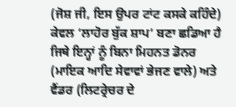(ਜੋਸ਼ ਜੀ, ਇਸ ਉਪਰ ਟਾਂਟ ਕਸਕੇ ਕਹਿੰਦੇ) ਕੇਵਲ ‘ਲਾਹੋਰ ਬੁੱਕ ਸ਼ਾਪ’ ਬਣਾ ਛਡਿਆ ਹੈ ਜਿਥੇ ਇਨ੍ਹਾਂ ਨੂੰ ਬਿਨਾ ਮਿਹਨਤ ਡੋਨਰ (ਮਾਇਕ ਆਦਿ ਸੇਵਾਵਾਂ ਭੇਜਣ ਵਾਲੇ) ਅਤੇ ਵੈਂਡਰ (ਲਿਟਰ੍ਰੇਚਰ ਦੇ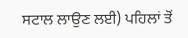ਸਟਾਲ ਲਾਉਣ ਲਈ) ਪਹਿਲਾਂ ਤੋਂ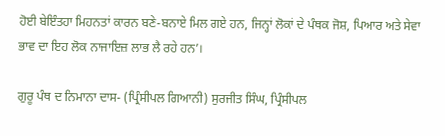ਹੋਈ ਬੇਇੰਤਹਾ ਮਿਹਨਤਾਂ ਕਾਰਨ ਬਣੇ-ਬਨਾਏ ਮਿਲ ਗਏ ਹਨ, ਜਿਨ੍ਹਾਂ ਲੋਕਾਂ ਦੇ ਪੰਥਕ ਜੋਸ਼, ਪਿਆਰ ਅਤੇ ਸੇਵਾ ਭਾਵ ਦਾ ਇਹ ਲੋਕ ਨਾਜਾਇਜ਼ ਲਾਭ ਲੈ ਰਹੇ ਹਨ’।

ਗੁਰੂ ਪੰਥ ਦ ਨਿਮਾਨਾ ਦਾਸ- (ਪ੍ਰਿੰਸੀਪਲ ਗਿਆਨੀ) ਸੁਰਜੀਤ ਸਿੰਘ, ਪ੍ਰਿੰਸੀਪਲ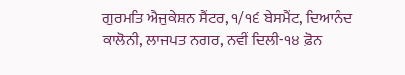ਗੁਰਮਤਿ ਐਜੁਕੇਸ਼ਨ ਸੈਂਟਰ, ੧/੧੬ ਬੇਸਮੈਂਟ, ਦਿਆਨੰਦ ਕਾਲੋਨੀ, ਲਾਜਪਤ ਨਗਰ, ਨਵੀਂ ਦਿਲੀ-੧੪ ਫ਼ੋਨ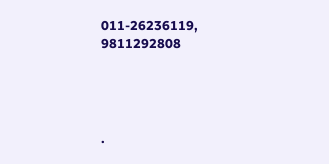011-26236119, 9811292808




.